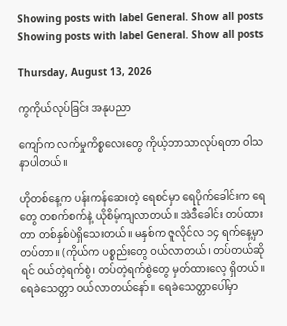Showing posts with label General. Show all posts
Showing posts with label General. Show all posts

Thursday, August 13, 2026

ကွကိုယ်လုပ်ခြင်း အနုပညာ

ကျော်က လက်မှုကိစ္စလေးတွေ ကိုယ့်ဘာသာလုပ်ရတာ ဝါသနာပါတယ်။

ဟိုတစ်နေ့က ပန်းကန်ဆေးတဲ့ ရေစင်မှာ ရေပိုက်ခေါင်းက ရေတွေ တစက်စက်နဲ့ ယိုစိမ့်ကျလာတယ်။ အဲဒီခေါင်း တပ်ထားတာ တစ်နှစ်ပဲရှိသေးတယ်။ မနှစ်က ဇူလိုင်လ ၁၄ ရက်နေ့မှာ တပ်တာ။ (ကိုယ်က ပစ္စည်းတွေ ဝယ်လာတယ်၊ တပ်တယ်ဆိုရင် ဝယ်တဲ့ရက်စွဲ၊ တပ်တဲ့ရက်စွဲတွေ မှတ်ထားလေ့ ရှိတယ်။ ရေခဲသေတ္တာ ဝယ်လာတယ်နော်။ ရေခဲသေတ္တာပေါ်မှာ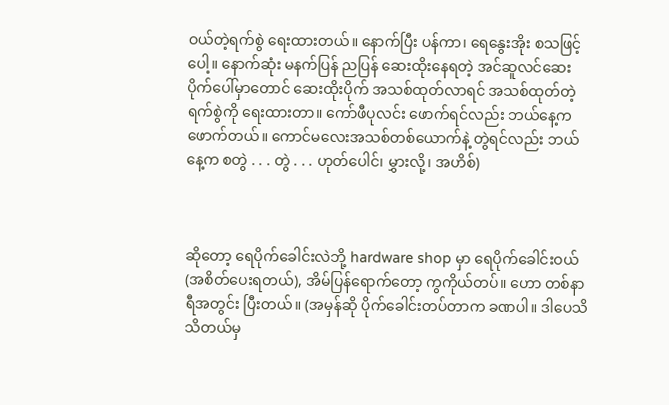ဝယ်တဲ့ရက်စွဲ ရေးထားတယ်။ နောက်ပြီး ပန်ကာ၊ ရေနွေးအိုး စသဖြင့်ပေါ့။ နောက်ဆုံး မနက်ပြန် ညပြန် ဆေးထိုးနေရတဲ့ အင်ဆူလင်ဆေးပိုက်ပေါ်မှာတောင် ဆေးထိုးပိုက် အသစ်ထုတ်လာရင် အသစ်ထုတ်တဲ့ရက်စွဲကို ရေးထားတာ။ ကော်ဖီပုလင်း ဖောက်ရင်လည်း ဘယ်နေ့က ဖောက်တယ်။ ကောင်မလေးအသစ်တစ်ယောက်နဲ့ တွဲရင်လည်း ဘယ်နေ့က စတွဲ . . . တွဲ . . . ဟုတ်ပေါင်၊ မွှားလို့၊ အဟိစ်)



ဆိုတော့ ရေပိုက်ခေါင်းလဲဘို့ hardware shop မှာ ရေပိုက်ခေါင်းဝယ် (အစိတ်ပေးရတယ်), အိမ်ပြန်ရောက်တော့ ကွကိုယ်တပ်။ ဟော တစ်နာရီအတွင်း ပြီးတယ်။ (အမှန်ဆို ပိုက်ခေါင်းတပ်တာက ခဏပါ။ ဒါပေသိ သိတယ်မှ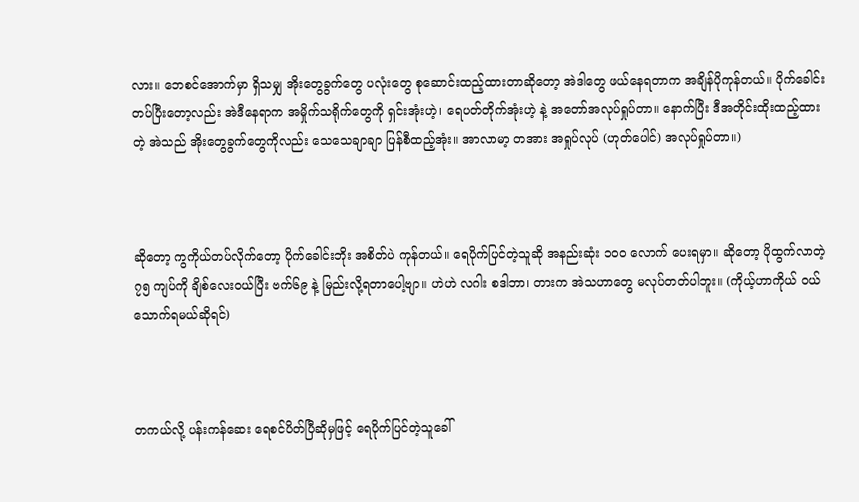လား။ ဘေစင်အောက်မှာ ရှိသမျှ အိုးတွေခွက်တွေ ပလုံးတွေ စုဆောင်းထည့်ထားတာဆိုတော့ အဲဒါတွေ ဖယ်နေရတာက အချိန်ပိုကုန်တယ်။ ပိုက်ခေါင်း တပ်ပြီးတော့လည်း အဲဒီနေရာက အမှိုက်သရိုက်တွေကို ရှင်းအုံးဟဲ့၊ ရေပတ်တိုက်အုံးဟဲ့ နဲ့ အတော်အလုပ်ရှုပ်တာ။ နောက်ပြီး ဒီအတိုင်းထိုးထည့်ထားတဲ့ အဲသည် အိုးတွေခွက်တွေကိုလည်း သေသေချာချာ ပြန်စီထည့်အုံး။ အာလာမာ့ တအား အရှုပ်လုပ် (ဟုတ်ပေါင်) အလုပ်ရှုပ်တာ။)



ဆိုတော့ ကွကိုယ်တပ်လိုက်တော့ ပိုက်ခေါင်းဘိုး အစိတ်ပဲ ကုန်တယ်။ ရေပိုက်ပြင်တဲ့သူဆို အနည်းဆုံး ၁၀၀ လောက် ပေးရမှာ။ ဆိုတော့ ပိုထွက်လာတဲ့ ၇၅ ကျပ်ကို ချိစ်လေးဝယ်ပြီး ဗက်၆၉ နဲ့ မြည်းလို့ရတာပေါ့ဗျာ။ ဟဲဟဲ လဂါး စဒါဘာ၊ တားက အဲသဟာတွေ မလုပ်တတ်ပါဘူး။ (ကိုယ့်ဟာကိုယ် ဝယ်သောက်ရမယ်ဆိုရင်)



တကယ်လို့ ပန်းကန်ဆေး ရေစင်ပိတ်ပြီဆိုမှဖြင့် ရေပိုက်ပြင်တဲ့သူခေါ်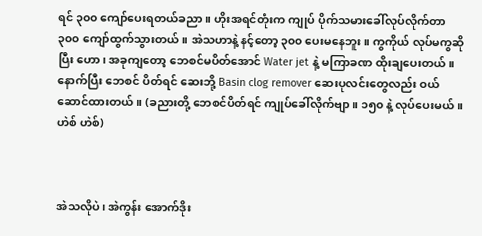ရင် ၃၀၀ ကျော်ပေးရတယ်ခညာ။ ဟိုးအရင်တုံးက ကျုပ် ပိုက်သမားခေါ်လုပ်လိုက်တာ ၃၀၀ ကျော်ထွက်သွားတယ်။ အဲသဟာနဲ့ နင့်တော့ ၃၀၀ ပေးမနေဘူး။ ကွကိုယ် လုပ်မကွဆိုပြီး ဟော၊ အခုကျတော့ ဘေစင်မပိတ်အောင် Water jet နဲ့ မကြာခဏ ထိုးချပေးတယ်။ နောက်ပြီး ဘေစင် ပိတ်ရင် ဆေးဘို့ Basin clog remover ဆေးပုလင်းတွေလည်း ဝယ်ဆောင်ထားတယ်။ (ခညားတို့ ဘေစင်ပိတ်ရင် ကျုပ်ခေါ်လိုက်ဗျာ။ ၁၅၀ နဲ့ လုပ်ပေးမယ်။ ဟဲစ် ဟဲစ်)



အဲသလိုပဲ၊ အဲကွန်း အောက်ဒိုး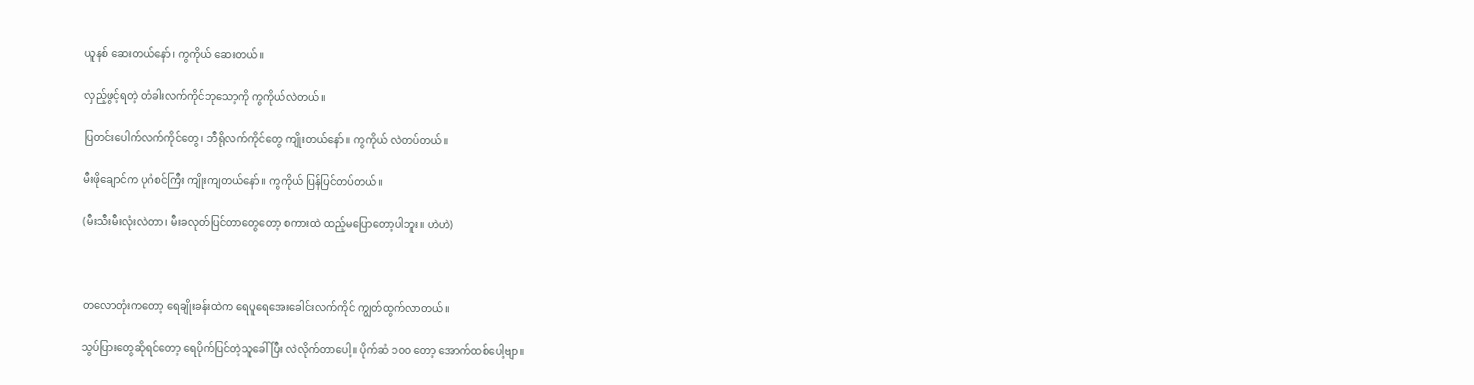ယူနစ် ဆေးတယ်နော်၊ ကွကိုယ် ဆေးတယ်။

လှည့်ဖွင့်ရတဲ့ တံခါးလက်ကိုင်ဘုသော့ကို ကွကိုယ်လဲတယ်။

ပြတင်းပေါက်လက်ကိုင်တွေ၊ ဘီရိုလက်ကိုင်တွေ ကျိုးတယ်နော်။ ကွကိုယ် လဲတပ်တယ်။

မီးဖိုချောင်က ပုဂံစင်ကြီး ကျိုးကျတယ်နော်။ ကွကိုယ် ပြန်ပြင်တပ်တယ်။

(မီးသီးမီးလုံးလဲတာ၊ မီးခလုတ်ပြင်တာတွေတော့ စကားထဲ ထည့်မပြောတော့ပါဘူး။ ဟဲဟဲ)



တလောတုံးကတော့ ရေချိုးခန်းထဲက ရေပူရေအေးခေါင်းလက်ကိုင် ကျွတ်ထွက်လာတယ်။

သွပ်ပြားတွေဆိုရင်တော့ ရေပိုက်ပြင်တဲ့သူခေါ်ပြီး လဲလိုက်တာပေါ့။ ပိုက်ဆံ ၁၀၀ တော့ အောက်ထစ်ပေါ့ဗျာ။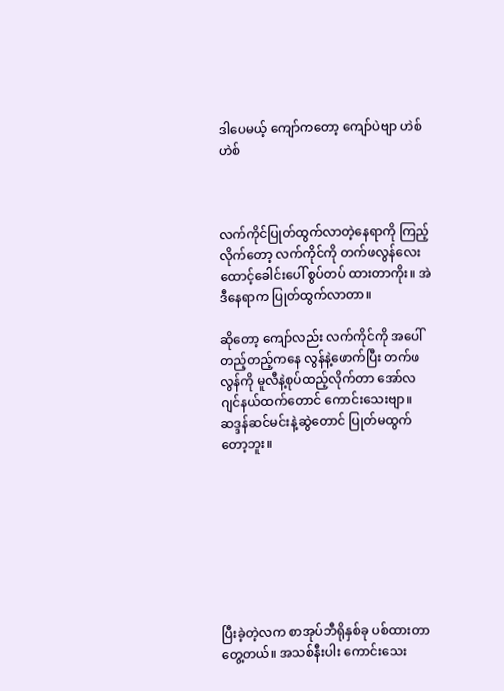ဒါပေမယ့် ကျော်ကတော့ ကျော်ပဲဗျာ ဟဲစ် ဟဲစ်



လက်ကိုင်ပြုတ်ထွက်လာတဲ့နေရာကို ကြည့်လိုက်တော့ လက်ကိုင်ကို တက်ဖလွန်လေးထောင့်ခေါင်းပေါ် စွပ်တပ် ထားတာကိုး။ အဲဒီနေရာက ပြုတ်ထွက်လာတာ။

ဆိုတော့ ကျော်လည်း လက်ကိုင်ကို အပေါ်တည့်တည့်ကနေ လွန်နဲ့ဖောက်ပြီး တက်ဖလွန်ကို မူလီနဲ့စုပ်ထည့်လိုက်တာ အော်လဂျင်နယ်ထက်တောင် ကောင်းသေးဗျာ။ ဆဒ္ဒန်ဆင်မင်းနဲ့ဆွဲတောင် ပြုတ်မထွက်တော့ဘူး။








ပြီးခဲ့တဲ့လက စာအုပ်ဘီရိုနှစ်ခု ပစ်ထားတာတွေ့တယ်။ အသစ်နီးပါး ကောင်းသေး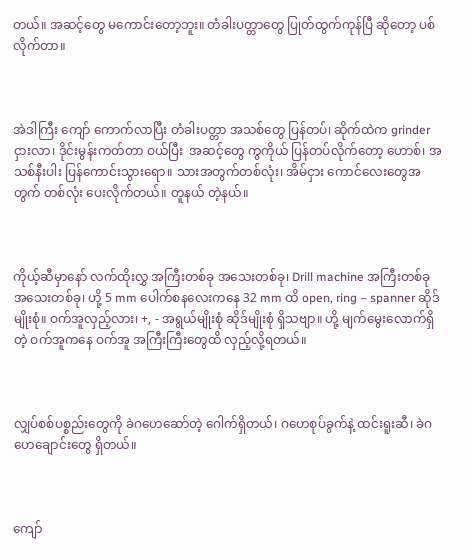တယ်။ အဆင့်တွေ မကောင်းတော့ဘူး။ တံခါးပတ္တာတွေ ပြုတ်ထွက်ကုန်ပြီ ဆိုတော့ ပစ်လိုက်တာ။



အဲဒါကြီး ကျော် ကောက်လာပြီး တံခါးပတ္တာ အသစ်တွေ ပြန်တပ်၊ ဆိုက်ထဲက grinder ငှားလာ၊ ဒိုင်းမွန်းကတ်တာ ဝယ်ပြီး  အဆင့်တွေ ကွကိုယ် ပြန်တပ်လိုက်တော့ ဟောစ်၊ အသစ်နီးပါး ပြန်ကောင်းသွားရော။ သားအတွက်တစ်လုံး၊ အိမ်ငှား ကောင်လေးတွေအတွက် တစ်လုံး ပေးလိုက်တယ်။ တူနယ် တဲ့နယ်။



ကိုယ့်ဆီမှာနော် လက်ထိုးလွှ အကြီးတစ်ခု အသေးတစ်ခု၊ Drill machine အကြီးတစ်ခု အသေးတစ်ခု၊ ဟို့ 5 mm ပေါက်စနလေးကနေ 32 mm ထိ open, ring – spanner ဆိုဒ်မျိုးစုံ။ ဝက်အူလှည့်လား၊ +, - အရွယ်မျိုးစုံ ဆိုဒ်မျိုးစုံ ရှိသဗျာ။ ဟို့ မျက်မွေးလောက်ရှိတဲ့ ဝက်အူကနေ ဝက်အူ အကြီးကြီးတွေထိ လှည့်လို့ရတယ်။



လျှပ်စစ်ပစ္စည်းတွေကို ခဲဂဟေဆော်တဲ့ ဂေါက်ရှိတယ်၊ ဂဟေစုပ်ခွက်နဲ့ ထင်းရူးဆီ၊ ခဲဂဟေချောင်းတွေ ရှိတယ်။



ကျော်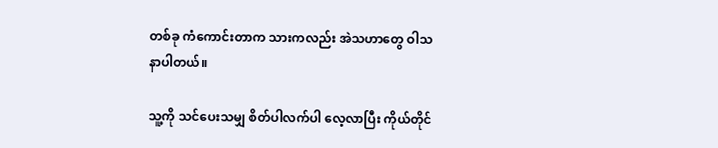တစ်ခု ကံကောင်းတာက သားကလည်း အဲသဟာတွေ ဝါသနာပါတယ်။

သူ့ကို သင်ပေးသမျှ စိတ်ပါလက်ပါ လေ့လာပြီး ကိုယ်တိုင်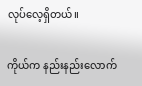လုပ်လေ့ရှိတယ်။

ကိုယ်က နည်းနည်းလောက်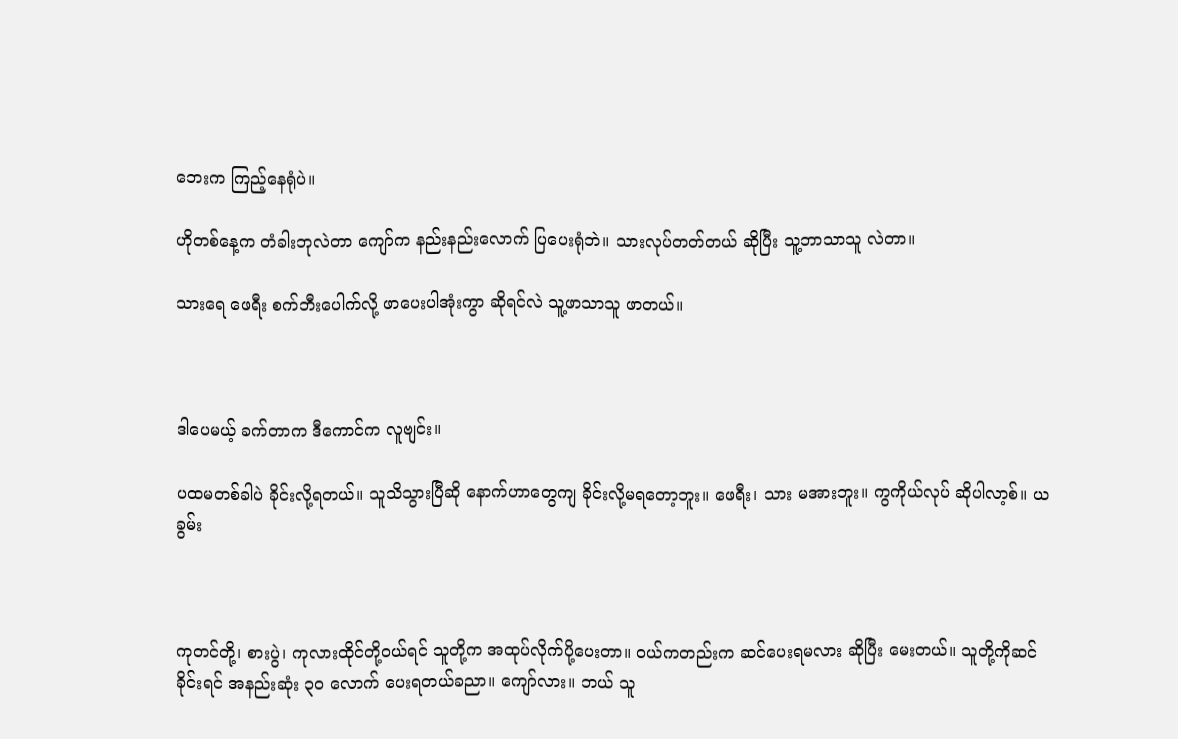ဘေးက ကြည့်နေရုံပဲ။

ဟိုတစ်နေ့က တံခါးဘုလဲတာ ကျော်က နည်းနည်းလောက် ပြပေးရုံဘဲ။ သားလုပ်တတ်တယ် ဆိုပြီး သူ့ဘာသာသူ လဲတာ။

သားရေ ဖေရီး စက်ဘီးပေါက်လို့ ဖာပေးပါအုံးကွာ ဆိုရင်လဲ သူ့ဖာသာသူ ဖာတယ်။



ဒါပေမယ့် ခက်တာက ဒီကောင်က လူဗျင်း။

ပထမတစ်ခါပဲ ခိုင်းလို့ရတယ်။ သူသိသွားပြီဆို နောက်ဟာတွေကျ ခိုင်းလို့မရတော့ဘူး။ ဖေရီး၊ သား မအားဘူး။ ကွကိုယ်လုပ် ဆိုပါလာ့စ်။ ယခွမ်း



ကုတင်တို့၊ စားပွဲ၊ ကုလားထိုင်တို့ဝယ်ရင် သူတို့က အထုပ်လိုက်ပို့ပေးတာ။ ဝယ်ကတည်းက ဆင်ပေးရမလား ဆိုပြီး မေးတယ်။ သူတို့ကိုဆင်ခိုင်းရင် အနည်းဆုံး ၃၀ လောက် ပေးရတယ်ခညာ။ ကျော်လား။ ဘယ် သူ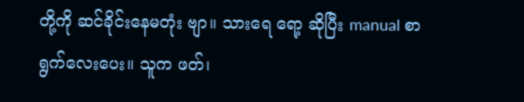တို့ကို ဆင်ခိုင်းနေမတုံး ဗျာ။ သားရေ ရော့ ဆိုပြီး manual စာရွက်လေးပေး။ သူက ဖတ်၊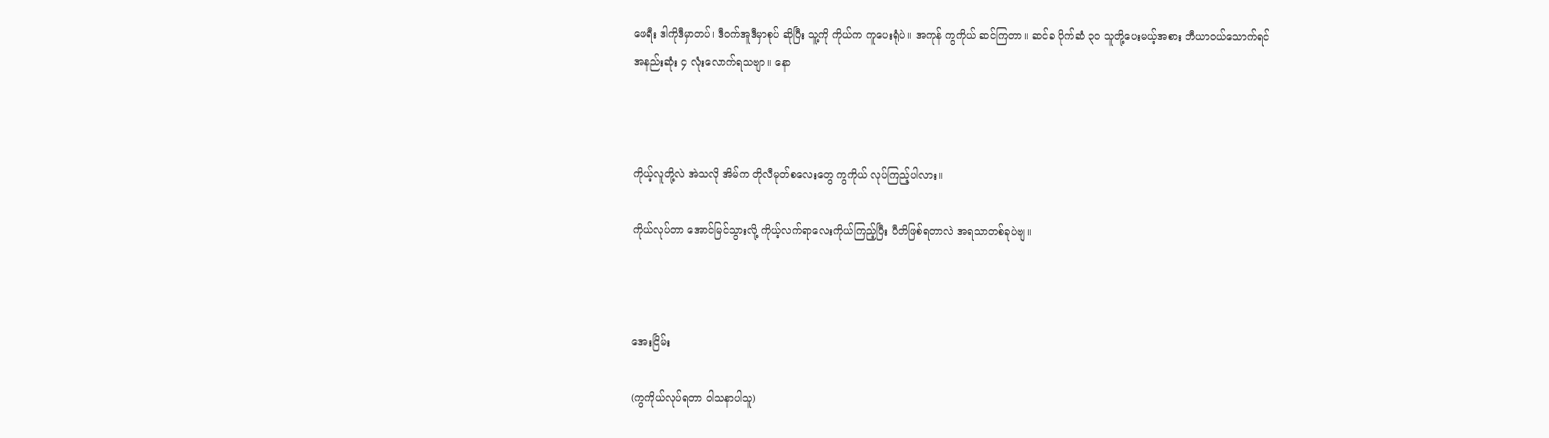ဖေရီး ဒါကိုဒီမှာတပ်၊ ဒီဝက်အူဒီမှာစုပ် ဆိုပြီး သူ့ကို ကိုယ်က ကူပေးရုံပဲ။ အကုန် ကွကိုယ် ဆင်ကြတာ။ ဆင်ခ ပိုက်ဆံ ၃၀ သူတို့ပေးမယ့်အစား ဘီယာဝယ်သောက်ရင် အနည်းဆုံး ၄ လုံးလောက်ရသဗျာ။ နော



ကိုယ့်လူတို့လဲ အဲသလို အိမ်က တိုလီမုတ်စလေးတွေ ကွကိုယ် လုပ်ကြည့်ပါလား။

ကိုယ်လုပ်တာ အောင်မြင်သွားလို့ ကိုယ့်လက်ရာလေးကိုယ်ကြည့်ပြီး ပီတိဖြစ်ရတာလဲ အရသာတစ်ခုပဲဗျ။



အေးငြိမ်း

(ကွကိုယ်လုပ်ရတာ ဝါသနာပါသူ)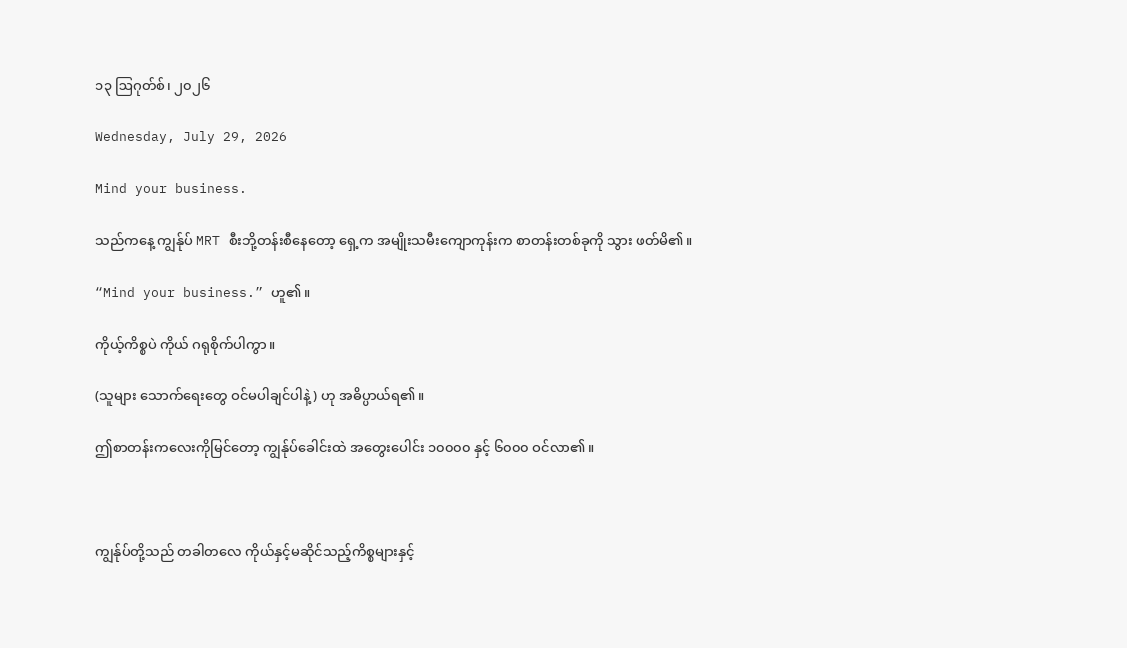၁၃ ဩဂုတ်စ်၊ ၂၀၂၆

Wednesday, July 29, 2026

Mind your business.

သည်ကနေ့ ကျွန်ုပ် MRT စီးဘို့တန်းစီနေတော့ ရှေ့က အမျိုးသမီးကျောကုန်းက စာတန်းတစ်ခုကို သွား ဖတ်မိ၏။

“Mind your business.” ဟူ၏။

ကိုယ့်ကိစ္စပဲ ကိုယ် ဂရုစိုက်ပါကွာ။

(သူများ သောက်ရေးတွေ ဝင်မပါချင်ပါနဲ့) ဟု အဓိပ္ပာယ်ရ၏။

ဤစာတန်းကလေးကိုမြင်တော့ ကျွန်ုပ်ခေါင်းထဲ အတွေးပေါင်း ၁၀၀၀၀ နှင့် ၆၀၀၀ ဝင်လာ၏။



ကျွန်ုပ်တို့သည် တခါတလေ ကိုယ်နှင့်မဆိုင်သည့်ကိစ္စများနှင့်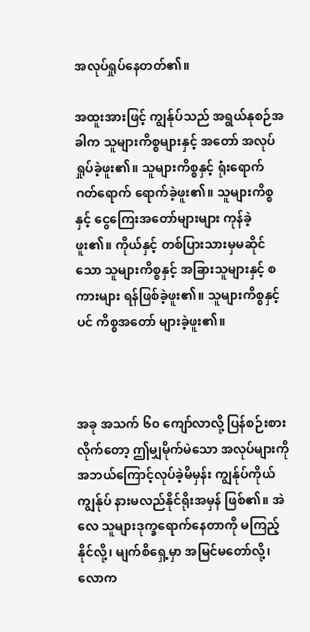အလုပ်ရှုပ်နေတတ်၏။

အထူးအားဖြင့် ကျွန်ုပ်သည် အရွယ်နုစဉ်အခါက သူများကိစ္စများနှင့် အတော် အလုပ်ရှုပ်ခဲ့ဖူး၏။ သူများကိစ္စနှင့် ရုံးရောက် ဂတ်ရောက် ရောက်ခဲ့ဖူး၏။ သူများကိစ္စနှင့် ငွေကြေးအတော်များများ ကုန်ခဲ့ဖူး၏။ ကိုယ်နှင့် တစ်ပြားသားမှမဆိုင်သော သူများကိစ္စနှင့် အခြားသူများနှင့် စကားများ ရန်ဖြစ်ခဲ့ဖူး၏။ သူများကိစ္စနှင့်ပင် ကိစ္စအတော် များခဲ့ဖူး၏။



အခု အသက် ၆၀ ကျော်လာလို့ ပြန်စဉ်းစားလိုက်တော့ ဤမျှမိုက်မဲသော အလုပ်များကို အဘယ်ကြောင့်လုပ်ခဲ့မိမှန်း ကျွန်ုပ်ကိုယ်ကျွန်ုပ် နားမလည်နိုင်ရိုးအမှန် ဖြစ်၏။ အဲလေ သူများဒုက္ခရောက်နေတာကို မကြည့်နိုင်လို့၊ မျက်စိရှေ့မှာ အမြင်မတော်လို့၊ လောက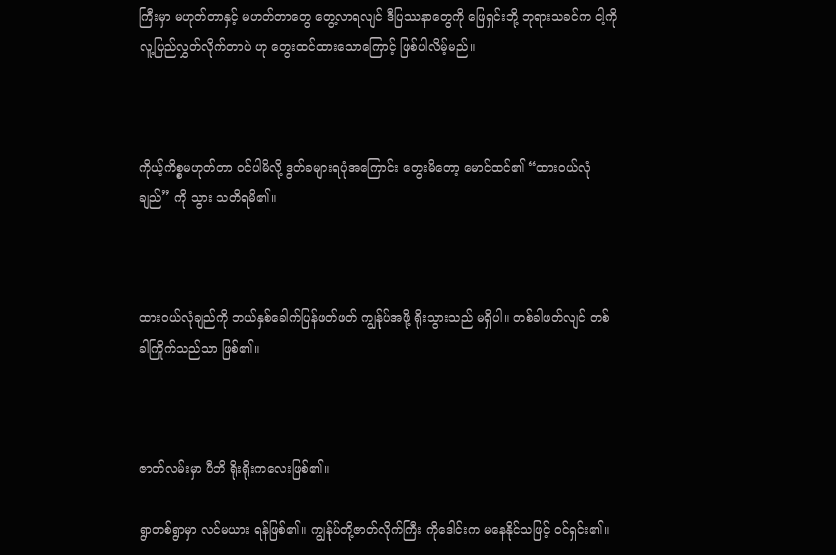ကြီးမှာ မဟုတ်တာနှင့် မဟတ်တာတွေ တွေ့လာရလျင် ဒီပြဿနာတွေကို ဖြေရှင်းဘို့ ဘုရားသခင်က ငါ့ကို လူ့ပြည်လွှတ်လိုက်တာပဲ ဟု တွေးထင်ထားသောကြောင့် ဖြစ်ပါလိမ့်မည်။



ကိုယ့်ကိစ္စမဟုတ်တာ ဝင်ပါမိလို့ ဒွတ်ခများရပုံအကြောင်း တွေးမိတော့ မောင်ထင်၏ “ထားဝယ်လုံချည်” ကို သွား သတိရမိ၏။



ထားဝယ်လုံချည်ကို ဘယ်နှစ်ခေါက်ပြန်ဖတ်ဖတ် ကျွန်ုပ်အဖို့ ရိုးသွားသည် မရှိပါ။ တစ်ခါဖတ်လျင် တစ်ခါကြိုက်သည်သာ ဖြစ်၏။



ဇာတ်လမ်းမှာ ပီဘိ ရိုးရိုးကလေးဖြစ်၏။

ရွာတစ်ရွာမှာ လင်မယား ရန်ဖြစ်၏။ ကျွန်ုပ်တို့ဇာတ်လိုက်ကြီး ကိုဒေါင်းက မနေနိုင်သဖြင့် ဝင်ရှင်း၏။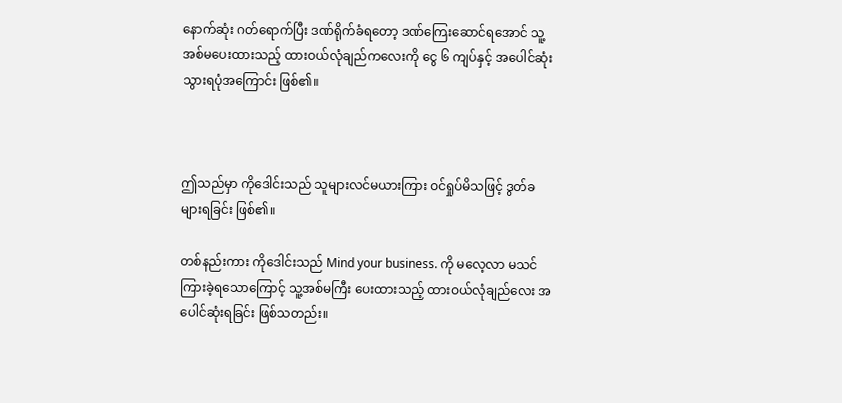နောက်ဆုံး ဂတ်ရောက်ပြီး ဒဏ်ရိုက်ခံရတော့ ဒဏ်ကြေးဆောင်ရအောင် သူ့အစ်မပေးထားသည့် ထားဝယ်လုံချည်ကလေးကို ငွေ ၆ ကျပ်နှင့် အပေါင်ဆုံးသွားရပုံအကြောင်း ဖြစ်၏။



ဤသည်မှာ ကိုဒေါင်းသည် သူများလင်မယားကြား ဝင်ရှုပ်မိသဖြင့် ဒွတ်ခများရခြင်း ဖြစ်၏။

တစ်နည်းကား ကိုဒေါင်းသည် Mind your business. ကို မလေ့လာ မသင်ကြားခဲ့ရသောကြောင့် သူ့အစ်မကြီး ပေးထားသည့် ထားဝယ်လုံချည်လေး အပေါင်ဆုံးရခြင်း ဖြစ်သတည်း။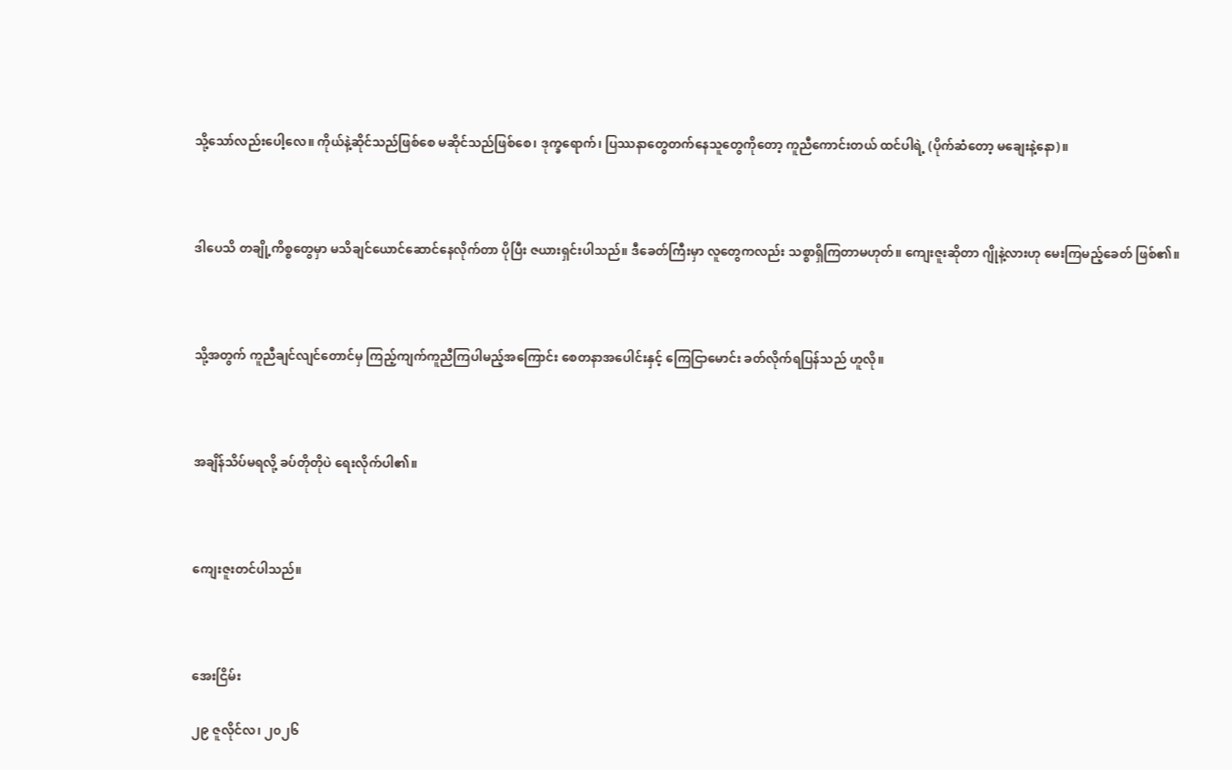သို့သော်လည်းပေါ့လေ။ ကိုယ်နဲ့ဆိုင်သည်ဖြစ်စေ မဆိုင်သည်ဖြစ်စေ၊ ဒုက္ခရောက်၊ ပြဿနာတွေတက်နေသူတွေကိုတော့ ကူညီကောင်းတယ် ထင်ပါရဲ့ (ပိုက်ဆံတော့ မချေးနဲ့နော)။



ဒါပေသိ တချို့ကိစ္စတွေမှာ မသိချင်ယောင်ဆောင်နေလိုက်တာ ပိုပြီး ဇယားရှင်းပါသည်။ ဒီခေတ်ကြီးမှာ လူတွေကလည်း သစ္စာရှိကြတာမဟုတ်။ ကျေးဇူးဆိုတာ ဂျိုနဲ့လားဟု မေးကြမည့်ခေတ် ဖြစ်၏။



သို့အတွက် ကူညီချင်လျင်တောင်မှ ကြည့်ကျက်ကူညီကြပါမည့်အကြောင်း စေတနာအပေါင်းနှင့် ကြေငြာမောင်း ခတ်လိုက်ရပြန်သည် ဟူလို။



အချိန်သိပ်မရလို့ ခပ်တိုတိုပဲ ရေးလိုက်ပါ၏။



ကျေးဇူးတင်ပါသည်။



အေးငြိမ်း

၂၉ ဇူလိုင်လ၊ ၂၀၂၆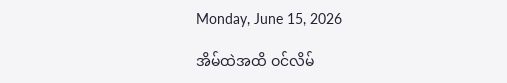Monday, June 15, 2026

အိမ်ထဲအထိ ဝင်လိမ်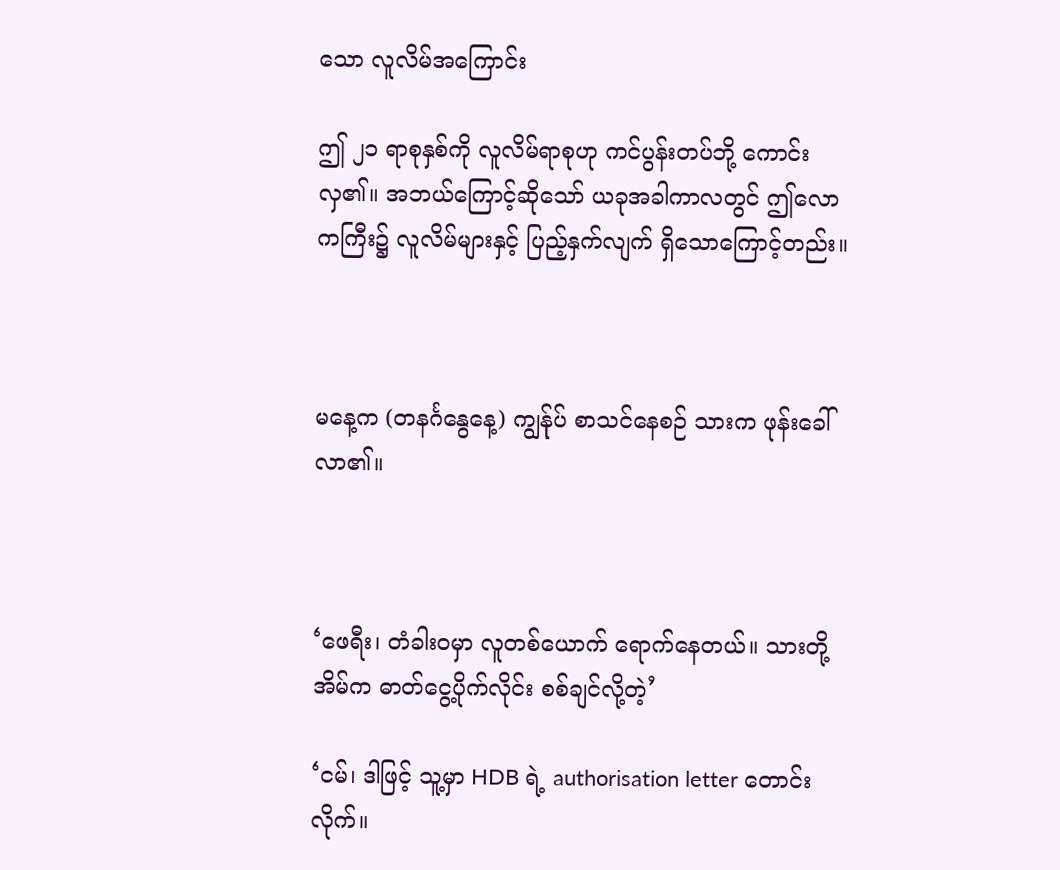သော လူလိမ်အကြောင်း

ဤ ၂၁ ရာစုနှစ်ကို လူလိမ်ရာစုဟု ကင်ပွန်းတပ်ဘို့ ကောင်းလှ၏။ အဘယ်ကြောင့်ဆိုသော် ယခုအခါကာလတွင် ဤလောကကြီး၌ လူလိမ်များနှင့် ပြည့်နှက်လျက် ရှိသောကြောင့်တည်း။



မနေ့က (တနင်္ဂနွေနေ့) ကျွန်ုပ် စာသင်နေစဉ် သားက ဖုန်းခေါ်လာ၏။



‘ဖေရီး၊ တံခါးဝမှာ လူတစ်ယောက် ရောက်နေတယ်။ သားတို့အိမ်က ဓာတ်ငွေ့ပိုက်လိုင်း စစ်ချင်လို့တဲ့’

‘ငမ်၊ ဒါဖြင့် သူ့မှာ HDB ရဲ့ authorisation letter တောင်းလိုက်။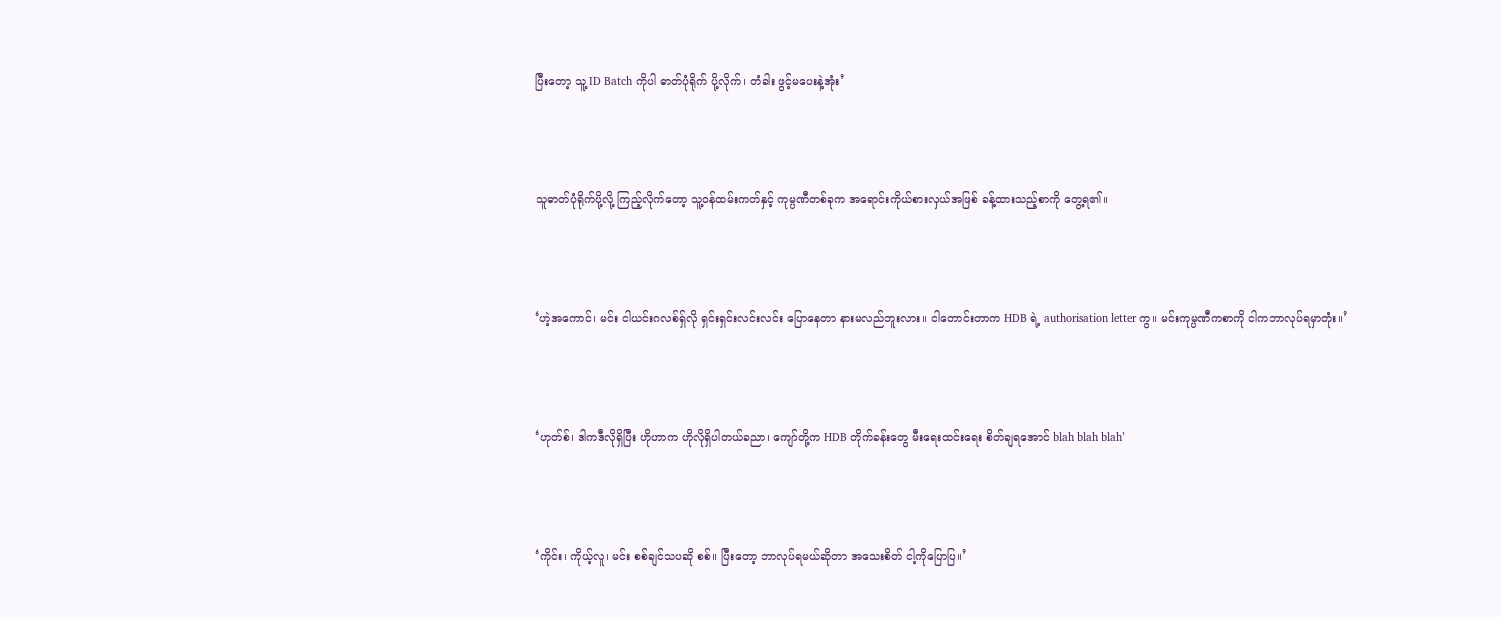ပြီးတော့ သူ့ ID Batch ကိုပါ ဓာတ်ပုံရိုက် ပို့လိုက်၊ တံခါး ဖွင့်မပေးနဲ့အုံး’



သူဓာတ်ပုံရိုက်ပို့လို့ ကြည့်လိုက်တော့ သူ့ဝန်ထမ်းကတ်နှင့် ကုမ္ပဏီတစ်ခုက အရောင်းကိုယ်စားလှယ်အဖြစ် ခန့်ထားသည့်စာကို တွေ့ရ၏။



‘ဟဲ့အကောင်၊ မင်း ငါယင်းဂလစ်ရှ်လို ရှင်းရှင်းလင်းလင်း ပြောနေတာ နားမလည်ဘူးလား။ ငါတောင်းတာက HDB ရဲ့ authorisation letter ကွ။ မင်းကုမ္ပဏီကစာကို ငါကဘာလုပ်ရမှာတုံး။’



‘ဟုတ်စ်၊ ဒါကဒီလိုရှိပြီး ဟိုဟာက ဟိုလိုရှိပါတယ်ခညာ၊ ကျော်တို့က HDB တိုက်ခန်းတွေ မီးရေးထင်းရေး စိတ်ချရအောင် blah blah blah’



‘ကိုင်း၊ ကိုယ့်လူ၊ မင်း စစ်ချင်သပဆို စစ်။ ပြီးတော့ ဘာလုပ်ရမယ်ဆိုတာ အသေးစိတ် ငါ့ကိုပြောပြ။’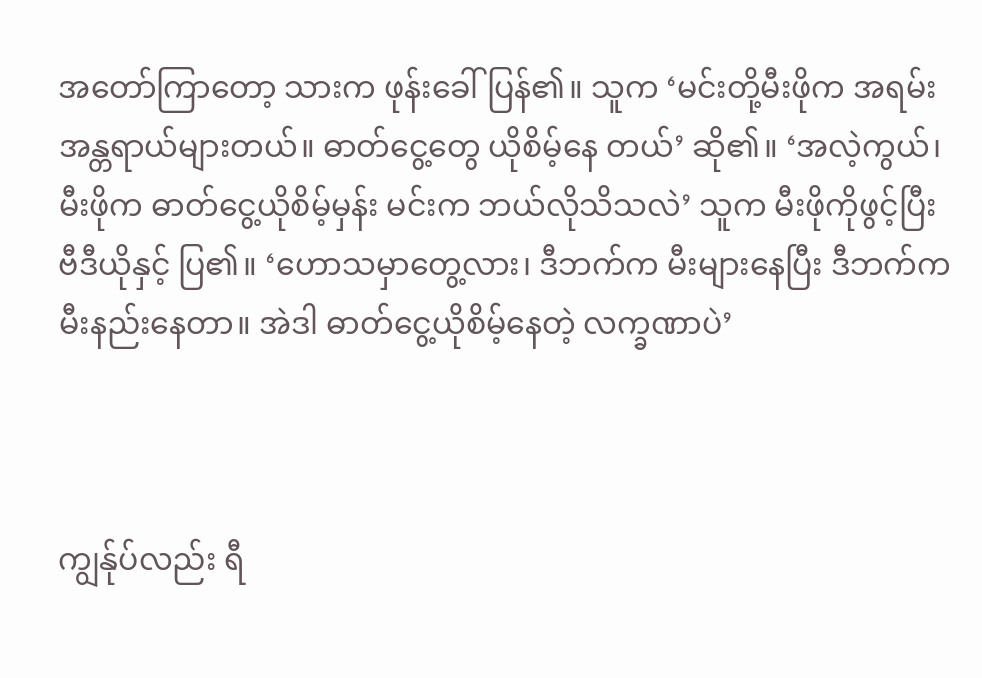အတော်ကြာတော့ သားက ဖုန်းခေါ်ပြန်၏။ သူက ‘မင်းတို့မီးဖိုက အရမ်းအန္တရာယ်များတယ်။ ဓာတ်ငွေ့တွေ ယိုစိမ့်နေ တယ်’ ဆို၏။ ‘အလဲ့ကွယ်၊ မီးဖိုက ဓာတ်ငွေ့ယိုစိမ့်မှန်း မင်းက ဘယ်လိုသိသလဲ’ သူက မီးဖိုကိုဖွင့်ပြီး ဗီဒီယိုနှင့် ပြ၏။ ‘ဟောသမှာတွေ့လား၊ ဒီဘက်က မီးများနေပြီး ဒီဘက်က မီးနည်းနေတာ။ အဲဒါ ဓာတ်ငွေ့ယိုစိမ့်နေတဲ့ လက္ခဏာပဲ’



ကျွန်ုပ်လည်း ရီ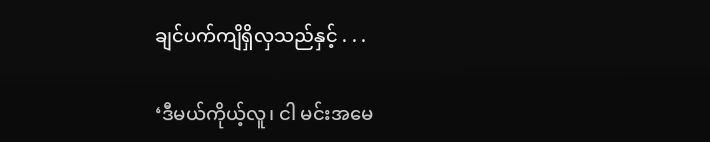ချင်ပက်ကျိရှိလှသည်နှင့် . . .

‘ဒီမယ်ကိုယ့်လူ၊ ငါ မင်းအမေ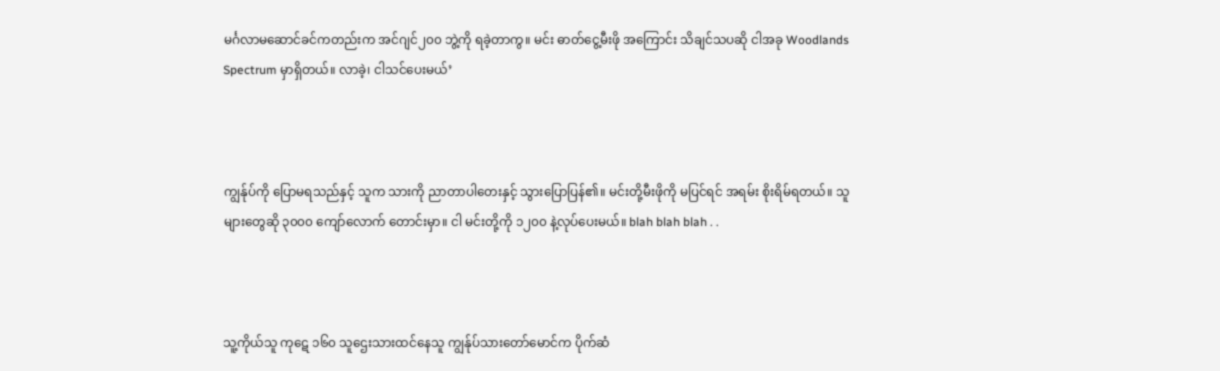မင်္ဂလာမဆောင်ခင်ကတည်းက အင်ဂျင်၂၀၀ ဘွဲ့ကို ရခဲ့တာကွ။ မင်း ဓာတ်ငွေ့မီးဖို အကြောင်း သိချင်သပဆို ငါအခု Woodlands Spectrum မှာရှိတယ်။ လာခဲ့၊ ငါသင်ပေးမယ်’



ကျွန်ုပ်ကို ပြောမရသည်နှင့် သူက သားကို ညာတာပါတေးနှင့် သွားပြောပြန်၏။ မင်းတို့မီးဖိုကို မပြင်ရင် အရမ်း စိုးရိမ်ရတယ်။ သူများတွေဆို ၃၀၀၀ ကျော်လောက် တောင်းမှာ။ ငါ မင်းတို့ကို ၁၂၀၀ နဲ့လုပ်ပေးမယ်။ blah blah blah . .



သူ့ကိုယ်သူ ကုဋေ ၁၆၀ သူဌေးသားထင်နေသူ ကျွန်ုပ်သားတော်မောင်က ပိုက်ဆံ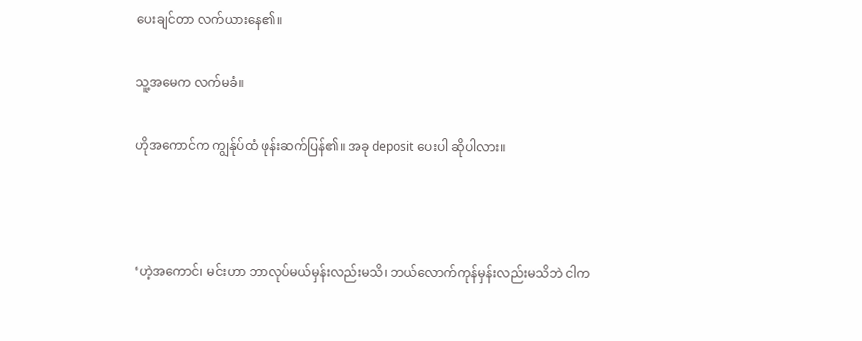ပေးချင်တာ လက်ယားနေ၏။

သူ့အမေက လက်မခံ။

ဟိုအကောင်က ကျွန်ုပ်ထံ ဖုန်းဆက်ပြန်၏။ အခု deposit ပေးပါ ဆိုပါလား။



‘ဟဲ့အကောင်၊ မင်းဟာ ဘာလုပ်မယ်မှန်းလည်းမသိ၊ ဘယ်လောက်ကုန်မှန်းလည်းမသိဘဲ ငါက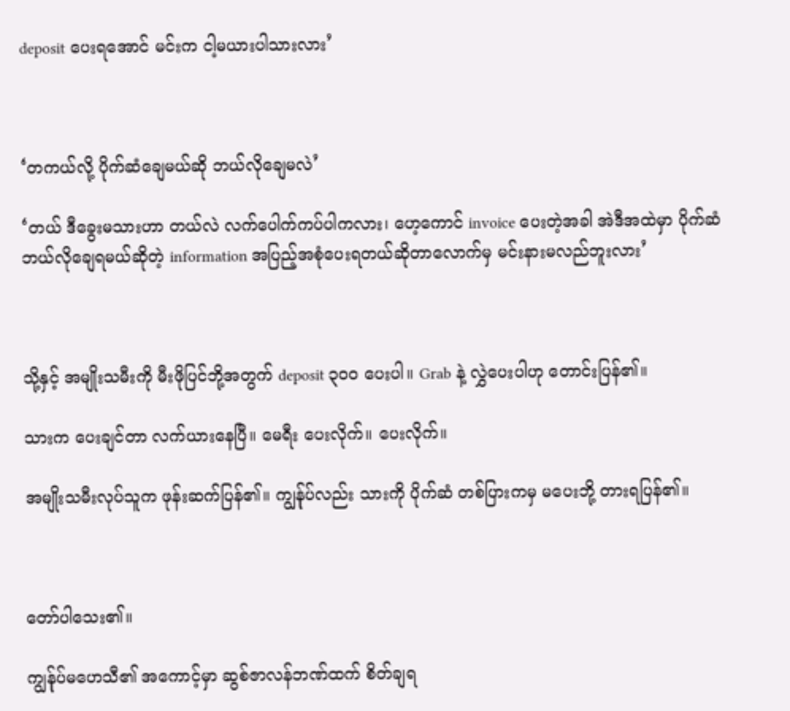deposit ပေးရအောင် မင်းက ငါ့မယားပါသားလား’



‘တကယ်လို့ ပိုက်ဆံချေမယ်ဆို ဘယ်လိုချေမလဲ’

‘တယ် ဒီခွေးမသားဟာ တယ်လဲ လက်ပေါက်ကပ်ပါကလား၊ ဟေ့ကောင် invoice ပေးတဲ့အခါ အဲဒီအထဲမှာ ပိုက်ဆံ ဘယ်လိုချေရမယ်ဆိုတဲ့ information အပြည့်အစုံပေးရတယ်ဆိုတာလောက်မှ မင်းနားမလည်ဘူးလား’



သို့နှင့် အမျိုးသမီးကို မီးဖိုပြင်ဘို့အတွက် deposit ၃၀၀ ပေးပါ။ Grab နဲ့ လွှဲပေးပါဟု တောင်းပြန်၏။

သားက ပေးချင်တာ လက်ယားနေပြီ။ မေရီး ပေးလိုက်။ ပေးလိုက်။

အမျိုးသမီးလုပ်သူက ဖုန်းဆက်ပြန်၏။ ကျွန်ုပ်လည်း သားကို ပိုက်ဆံ တစ်ပြားကမှ မပေးဘို့ တားရပြန်၏။



တော်ပါသေး၏။

ကျွန်ုပ်မဟေသီ၏ အကောင့်မှာ ဆွစ်ဇာလန်ဘဏ်ထက် စိတ်ချရ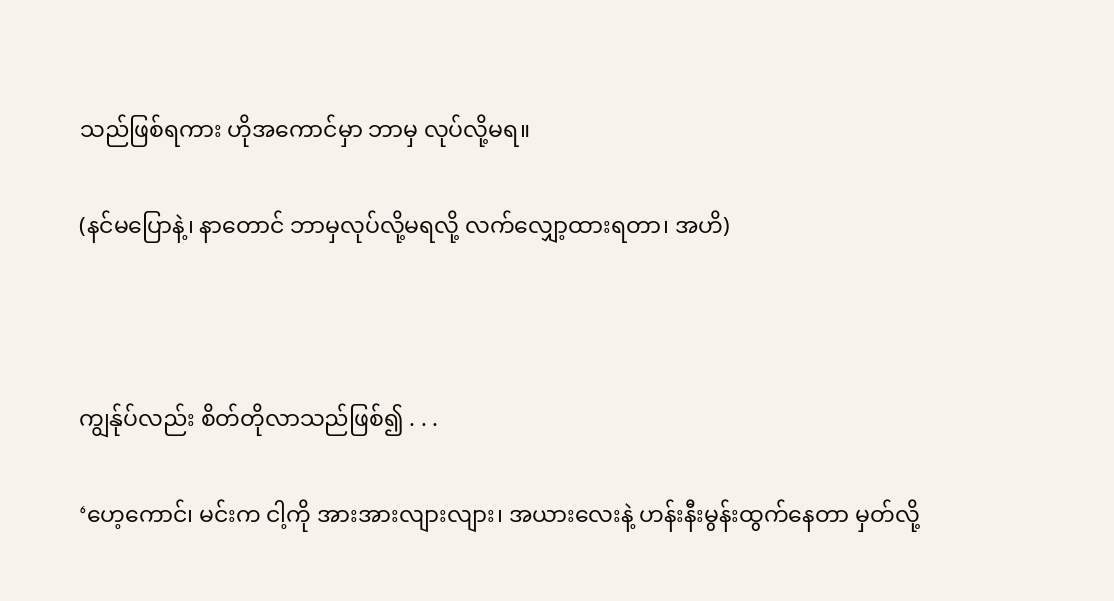သည်ဖြစ်ရကား ဟိုအကောင်မှာ ဘာမှ လုပ်လို့မရ။

(နင်မပြောနဲ့၊ နာတောင် ဘာမှလုပ်လို့မရလို့ လက်လျှော့ထားရတာ၊ အဟိ)



ကျွန်ုပ်လည်း စိတ်တိုလာသည်ဖြစ်၍ . . .

‘ဟေ့ကောင်၊ မင်းက ငါ့ကို အားအားလျားလျား၊ အယားလေးနဲ့ ဟန်းနီးမွန်းထွက်နေတာ မှတ်လို့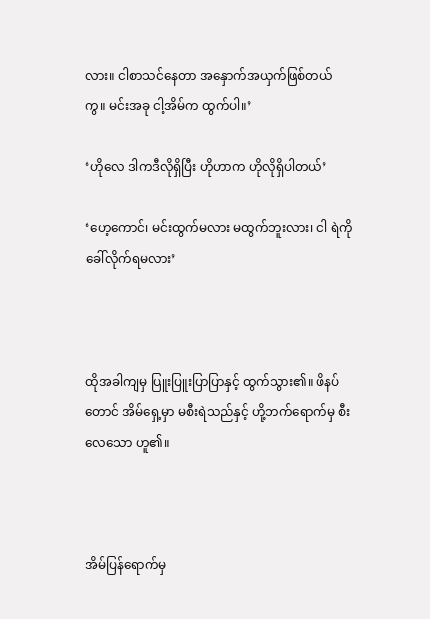လား။ ငါစာသင်နေတာ အနှောက်အယှက်ဖြစ်တယ်ကွ။ မင်းအခု ငါ့အိမ်က ထွက်ပါ။’

‘ဟိုလေ ဒါကဒီလိုရှိပြီး ဟိုဟာက ဟိုလိုရှိပါတယ်’

‘ဟေ့ကောင်၊ မင်းထွက်မလား မထွက်ဘူးလား၊ ငါ ရဲကိုခေါ်လိုက်ရမလား’



ထိုအခါကျမှ ပြူးပြူးပြာပြာနှင့် ထွက်သွား၏။ ဖိနပ်တောင် အိမ်ရှေ့မှာ မစီးရဲသည်နှင့် ဟို့ဘက်ရောက်မှ စီးလေသော ဟူ၏။



အိမ်ပြန်ရောက်မှ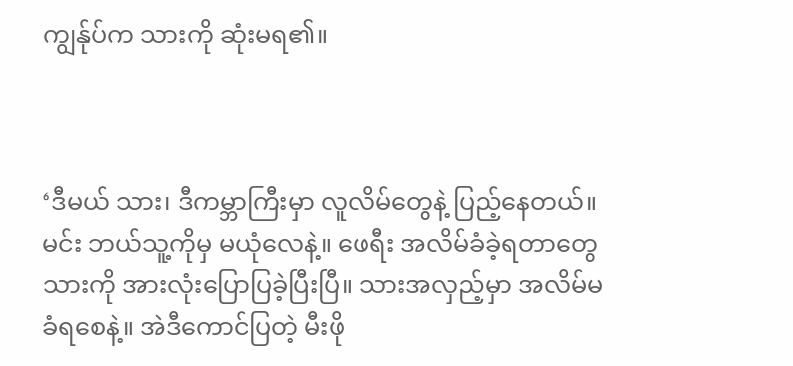ကျွန်ုပ်က သားကို ဆုံးမရ၏။



‘ဒီမယ် သား၊ ဒီကမ္ဘာကြီးမှာ လူလိမ်တွေနဲ့ ပြည့်နေတယ်။ မင်း ဘယ်သူ့ကိုမှ မယုံလေနဲ့။ ဖေရီး အလိမ်ခံခဲ့ရတာတွေ သားကို အားလုံးပြောပြခဲ့ပြီးပြီ။ သားအလှည့်မှာ အလိမ်မခံရစေနဲ့။ အဲဒီကောင်ပြတဲ့ မီးဖို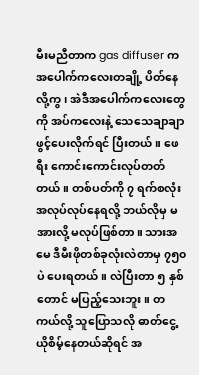မီးမညီတာက gas diffuser က အပေါက်ကလေးတချို့ ပိတ်နေလို့ကွ၊ အဲဒီအပေါက်ကလေးတွေကို အပ်ကလေးနဲ့ သေသေချာချာ ဖွင့်ပေးလိုက်ရင် ပြီးတယ်။ ဖေရီး ကောင်းကောင်းလုပ်တတ်တယ်။ တစ်ပတ်ကို ၇ ရက်စလုံး အလုပ်လုပ်နေရလို့ ဘယ်လိုမှ မအားလို့ မလုပ်ဖြစ်တာ။ သားအမေ ဒီမီးဖိုတစ်ခုလုံးလဲတာမှ ၇၅၀ ပဲ ပေးရတယ်။ လဲပြီးတာ ၅ နှစ်တောင် မပြည့်သေးဘူး။ တကယ်လို့ သူပြောသလို ဓာတ်ငွေ့ယိုစိမ့်နေတယ်ဆိုရင် အ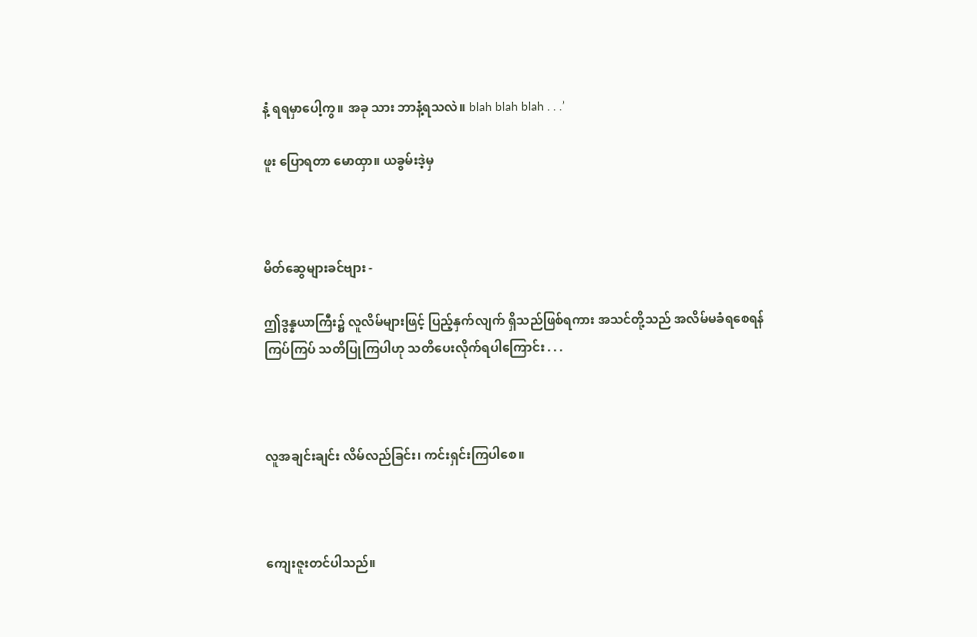နံ့ ရရမှာပေါ့ကွ။ အခု သား ဘာနံ့ရသလဲ။ blah blah blah . . .’

ဖူး ပြောရတာ မောထှာ။ ယခွမ်းဒဲ့မှ



မိတ်ဆွေများခင်ဗျား -

ဤဒွန္နယာကြီး၌ လူလိမ်များဖြင့် ပြည့်နှက်လျက် ရှိသည်ဖြစ်ရကား အသင်တို့သည် အလိမ်မခံရစေရန် ကြပ်ကြပ် သတိပြုကြပါဟု သတိပေးလိုက်ရပါကြောင်း . . .



လူအချင်းချင်း လိမ်လည်ခြင်း၊ ကင်းရှင်းကြပါစေ။



ကျေးဇူးတင်ပါသည်။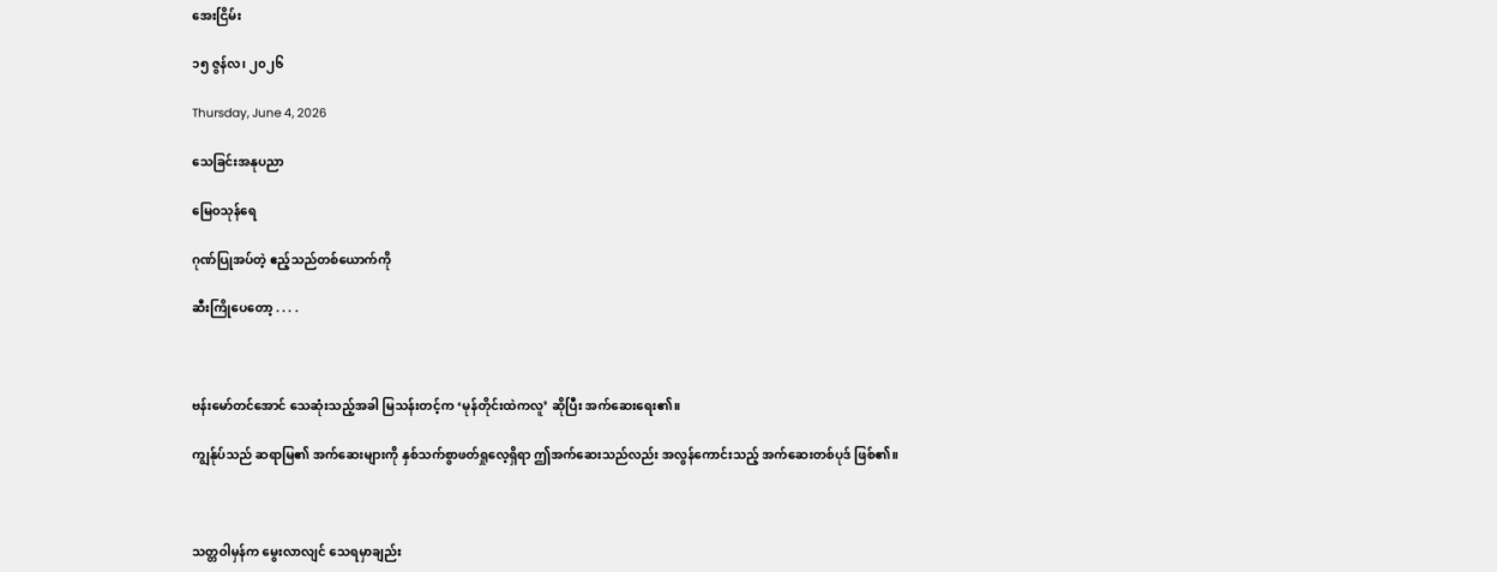အေးငြိမ်း

၁၅ ဇွန်လ၊ ၂၀၂၆

Thursday, June 4, 2026

သေခြင်းအနုပညာ

မြေဝသုန်ရေ

ဂုဏ်ပြုအပ်တဲ့ ဧည့်သည်တစ်ယောက်ကို

ဆီးကြိုပေတော့ . . . .



ဗန်းမော်တင်အောင် သေဆုံးသည့်အခါ မြသန်းတင့်က ‘မုန်တိုင်းထဲကလူ’ ဆိုပြီး အက်ဆေးရေး၏။

ကျွန်ုပ်သည် ဆရာမြ၏ အက်ဆေးများကို နှစ်သက်စွာဖတ်ရှုလေ့ရှိရာ ဤအက်ဆေးသည်လည်း အလွန်ကောင်းသည့် အက်ဆေးတစ်ပုဒ် ဖြစ်၏။



သတ္တဝါမှန်က မွေးလာလျင် သေရမှာချည်း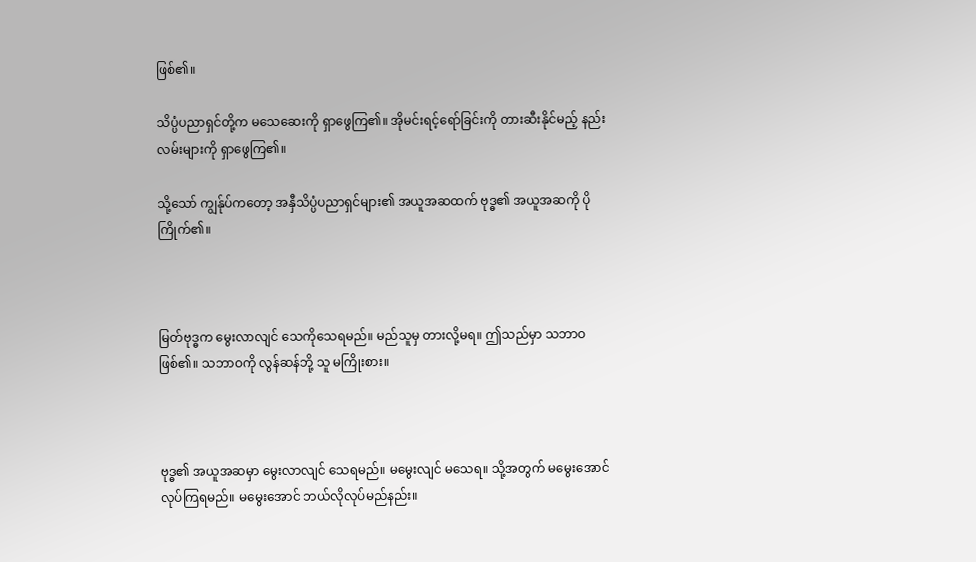ဖြစ်၏။

သိပ္ပံပညာရှင်တို့က မသေဆေးကို ရှာဖွေကြ၏။ အိုမင်းရင့်ရော်ခြင်းကို တားဆီးနိုင်မည့် နည်းလမ်းများကို ရှာဖွေကြ၏။

သို့သော် ကျွန်ုပ်ကတော့ အနှီသိပ္ပံပညာရှင်များ၏ အယူအဆထက် ဗုဒ္ဓ၏ အယူအဆကို ပိုကြိုက်၏။



မြတ်ဗုဒ္ဓက မွေးလာလျင် သေကိုသေရမည်။ မည်သူမှ တားလို့မရ။ ဤသည်မှာ သဘာဝဖြစ်၏။ သဘာဝကို လွန်ဆန်ဘို့ သူ မကြိုးစား။



ဗုဒ္ဓ၏ အယူအဆမှာ မွေးလာလျင် သေရမည်။ မမွေးလျင် မသေရ။ သို့အတွက် မမွေးအောင် လုပ်ကြရမည်။ မမွေးအောင် ဘယ်လိုလုပ်မည်နည်း။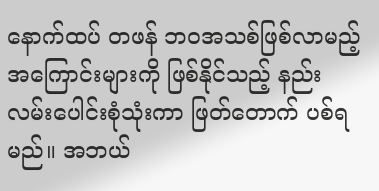နောက်ထပ် တဖန် ဘဝအသစ်ဖြစ်လာမည့် အကြောင်းများကို ဖြစ်နိုင်သည့် နည်းလမ်းပေါင်းစုံသုံးကာ ဖြတ်တောက် ပစ်ရမည်။ အဘယ်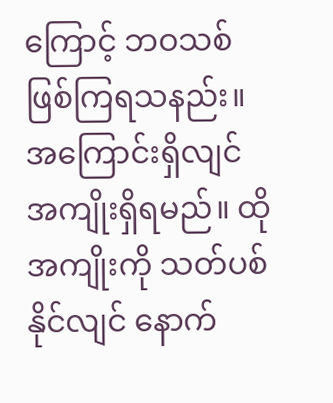ကြောင့် ဘဝသစ် ဖြစ်ကြရသနည်း။ အကြောင်းရှိလျင် အကျိုးရှိရမည်။ ထိုအကျိုးကို သတ်ပစ်နိုင်လျင် နောက်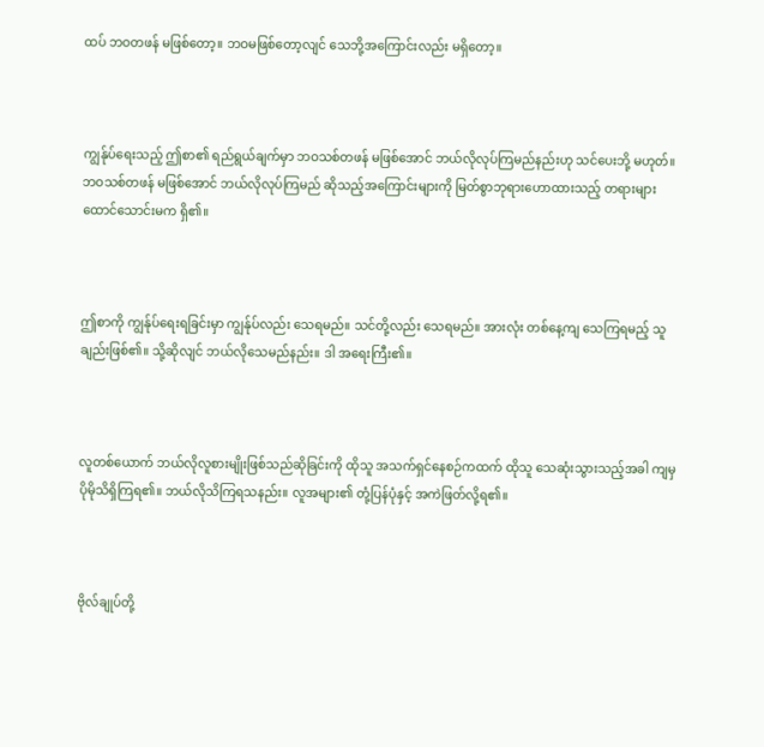ထပ် ဘဝတဖန် မဖြစ်တော့။ ဘဝမဖြစ်တော့လျင် သေဘို့အကြောင်းလည်း မရှိတော့။



ကျွန်ုပ်ရေးသည့် ဤစာ၏ ရည်ရွယ်ချက်မှာ ဘဝသစ်တဖန် မဖြစ်အောင် ဘယ်လိုလုပ်ကြမည်နည်းဟု သင်ပေးဘို့ မဟုတ်။ ဘဝသစ်တဖန် မဖြစ်အောင် ဘယ်လိုလုပ်ကြမည် ဆိုသည့်အကြောင်းများကို မြတ်စွာဘုရားဟောထားသည့် တရားများ ထောင်သောင်းမက ရှိ၏။



ဤစာကို ကျွန်ုပ်ရေးရခြင်းမှာ ကျွန်ုပ်လည်း သေရမည်။ သင်တို့လည်း သေရမည်။ အားလုံး တစ်နေ့ကျ သေကြရမည့် သူချည်းဖြစ်၏။ သို့ဆိုလျင် ဘယ်လိုသေမည်နည်း။ ဒါ အရေးကြီး၏။



လူတစ်ယောက် ဘယ်လိုလူစားမျိုးဖြစ်သည်ဆိုခြင်းကို ထိုသူ အသက်ရှင်နေစဉ်ကထက် ထိုသူ သေဆုံးသွားသည့်အခါ ကျမှ ပိုမိုသိရှိကြရ၏။ ဘယ်လိုသိကြရသနည်း။ လူအများ၏ တုံ့ပြန်ပုံနှင့် အကဲဖြတ်လို့ရ၏။



ဗိုလ်ချုပ်တို့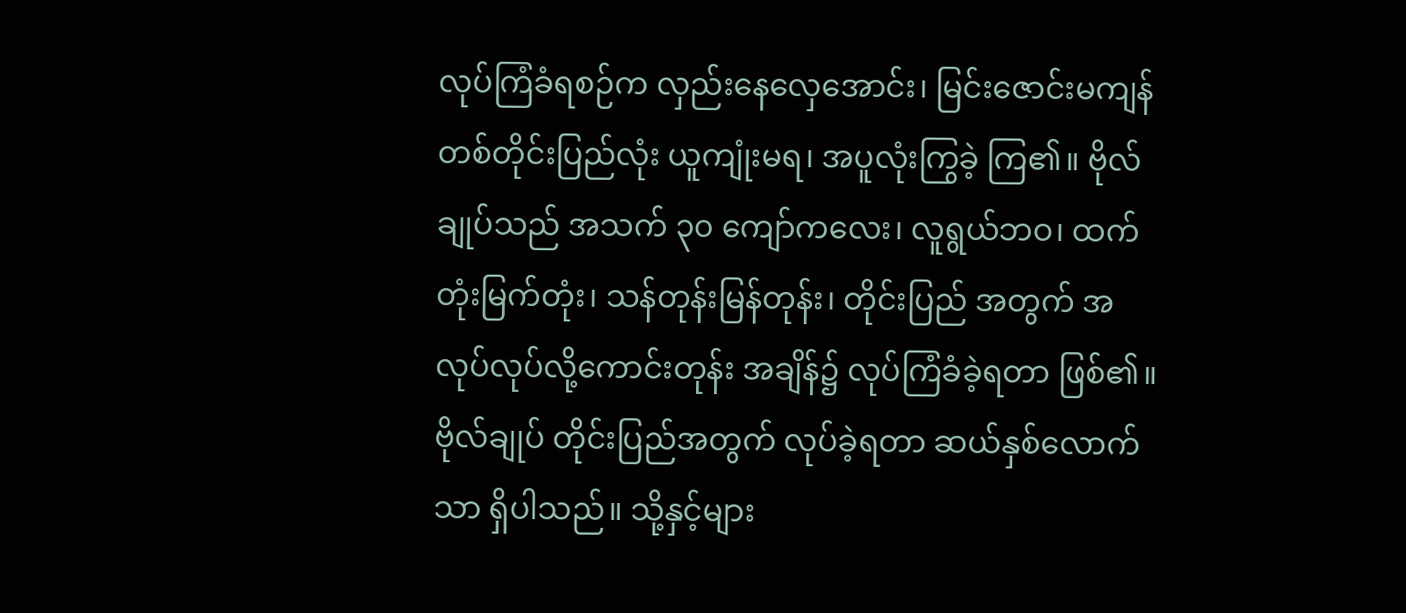လုပ်ကြံခံရစဉ်က လှည်းနေလှေအောင်း၊ မြင်းဇောင်းမကျန် တစ်တိုင်းပြည်လုံး ယူကျုံးမရ၊ အပူလုံးကြွခဲ့ ကြ၏။ ဗိုလ်ချုပ်သည် အသက် ၃၀ ကျော်ကလေး၊ လူရွယ်ဘဝ၊ ထက်တုံးမြက်တုံး၊ သန်တုန်းမြန်တုန်း၊ တိုင်းပြည် အတွက် အလုပ်လုပ်လို့ကောင်းတုန်း အချိန်၌ လုပ်ကြံခံခဲ့ရတာ ဖြစ်၏။ ဗိုလ်ချုပ် တိုင်းပြည်အတွက် လုပ်ခဲ့ရတာ ဆယ်နှစ်လောက်သာ ရှိပါသည်။ သို့နှင့်များ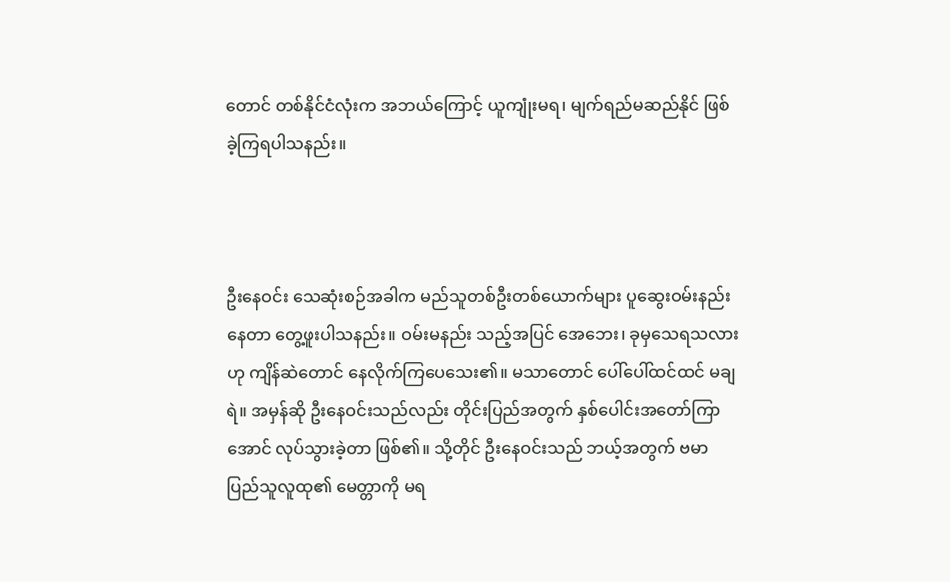တောင် တစ်နိုင်ငံလုံးက အဘယ်ကြောင့် ယူကျုံးမရ၊ မျက်ရည်မဆည်နိုင် ဖြစ်ခဲ့ကြရပါသနည်း။



ဦးနေဝင်း သေဆုံးစဉ်အခါက မည်သူတစ်ဦးတစ်ယောက်များ ပူဆွေးဝမ်းနည်းနေတာ တွေ့ဖူးပါသနည်း။ ဝမ်းမနည်း သည့်အပြင် အေဘေး၊ ခုမှသေရသလားဟု ကျိန်ဆဲတောင် နေလိုက်ကြပေသေး၏။ မသာတောင် ပေါ်ပေါ်ထင်ထင် မချရဲ။ အမှန်ဆို ဦးနေဝင်းသည်လည်း တိုင်းပြည်အတွက် နှစ်ပေါင်းအတော်ကြာအောင် လုပ်သွားခဲ့တာ ဖြစ်၏။ သို့တိုင် ဦးနေဝင်းသည် ဘယ့်အတွက် ဗမာပြည်သူလူထု၏ မေတ္တာကို မရ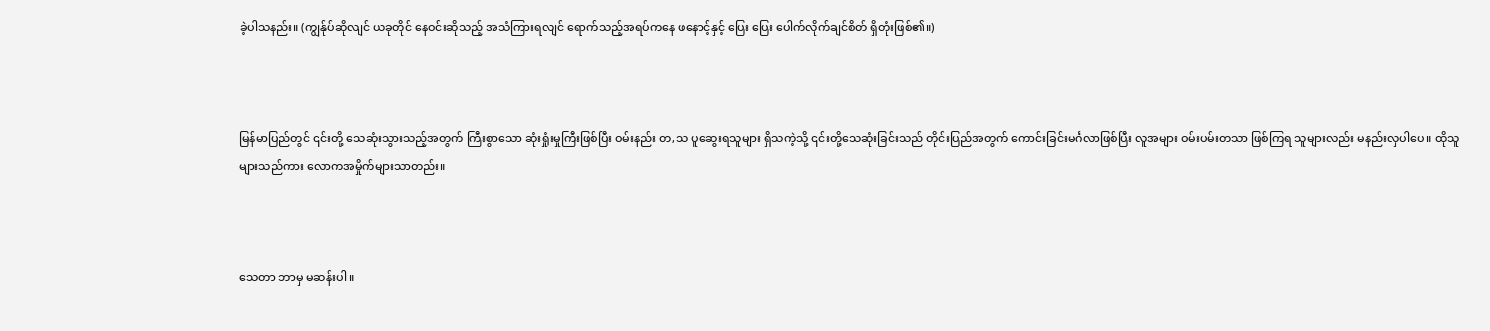ခဲ့ပါသနည်း။ (ကျွန်ုပ်ဆိုလျင် ယခုတိုင် နေဝင်းဆိုသည့် အသံကြားရလျင် ရောက်သည့်အရပ်ကနေ ဖနောင့်နှင့် ပြေး ပြေး ပေါက်လိုက်ချင်စိတ် ရှိတုံးဖြစ်၏။)



မြန်မာပြည်တွင် ၎င်းတို့ သေဆုံးသွားသည့်အတွက် ကြီးစွာသော ဆုံးရှုံးမှုကြီးဖြစ်ပြီး ဝမ်းနည်း တ,သ ပူဆွေးရသူများ ရှိသကဲ့သို့ ၎င်းတို့သေဆုံးခြင်းသည် တိုင်းပြည်အတွက် ကောင်းခြင်းမင်္ဂလာဖြစ်ပြီး လူအများ ဝမ်းပမ်းတသာ ဖြစ်ကြရ သူများလည်း မနည်းလှပါပေ။ ထိုသူများသည်ကား လောကအမှိုက်များသာတည်း။



သေတာ ဘာမှ မဆန်းပါ။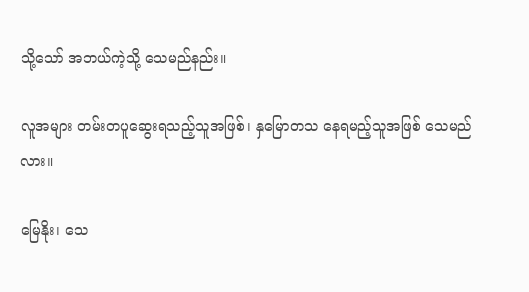သို့သော် အဘယ်ကဲ့သို့ သေမည်နည်း။

လူအများ တမ်းတပူဆွေးရသည့်သူအဖြစ်၊ နှမြောတသ နေရမည့်သူအဖြစ် သေမည်လား။

မြေနိုး၊ သေ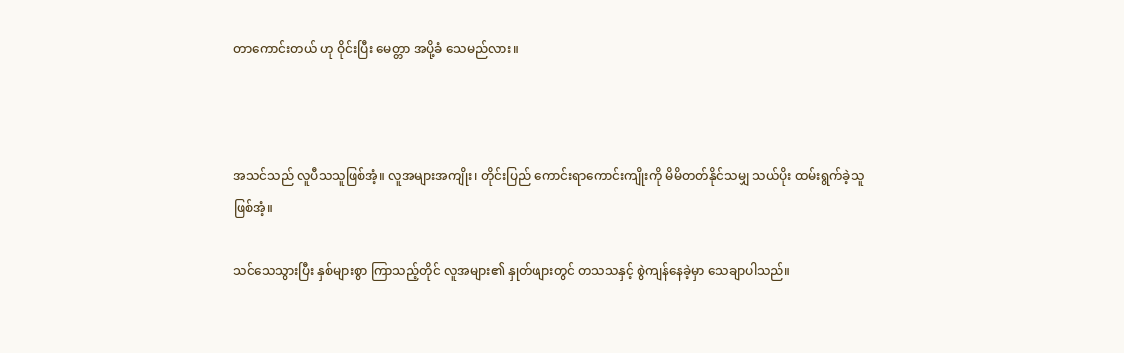တာကောင်းတယ် ဟု ဝိုင်းပြီး မေတ္တာ အပို့ခံ သေမည်လား။



အသင်သည် လူပီသသူဖြစ်အံ့။ လူအများအကျိုး၊ တိုင်းပြည် ကောင်းရာကောင်းကျိုးကို မိမိတတ်နိုင်သမျှ သယ်ပိုး ထမ်းရွက်ခဲ့သူ ဖြစ်အံ့။

သင်သေသွားပြီး နှစ်များစွာ ကြာသည့်တိုင် လူအများ၏ နှုတ်ဖျားတွင် တသသနှင့် စွဲကျန်နေခဲ့မှာ သေချာပါသည်။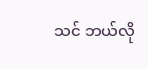သင် ဘယ်လို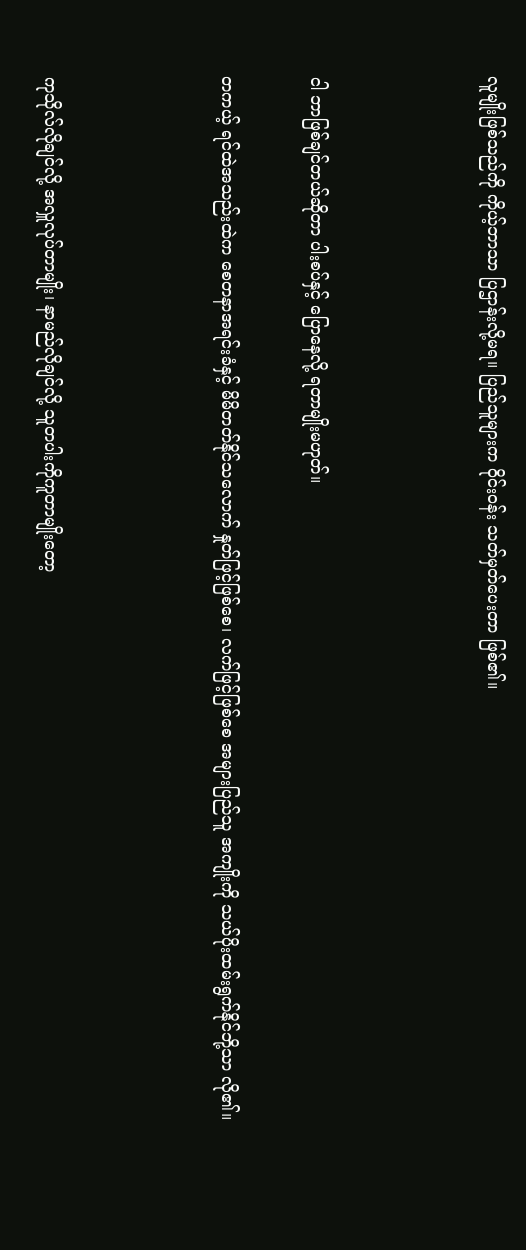လူမျိုးဖြစ်သည်ကို ကိုယ့်ဘာသာ ပြဌာန်းလို့မရ။ ပြည်သူများက ဝိုင်းဝန်း သတ်မှတ်ပေးတာ ဖြစ်၏။



ငါ ဘာဖြစ်ချင်တယ်ဆိုတာ ပါးစပ်နှင့် ပြောနေလို့ ရတာမျိုးမဟုတ်။

တကယ့် ရင်ထဲအသည်းထဲက စေတနာအရင်းခံနှင့် မိမိတတ်နိုင်သလောက် နှုတ်ဖြင့်ဖြစ်စေ၊ လက်ဖြင့်ဖြစ်စေ အများပြည်သူ အကျိုးကို သယ်ပိုးထမ်းရွက်နိုင်ဘို့သာ လို၏။



ကုသိုလ်လိုချင်လို့ အလှူလုပ်တာမျိုး၊ နာမည်လိုချင်လို့ သူတပါးကိုကူတာမျိုးတော့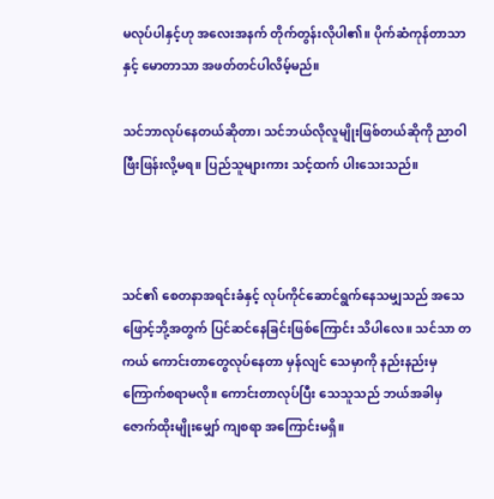မလုပ်ပါနှင့်ဟု အလေးအနက် တိုက်တွန်းလိုပါ၏။ ပိုက်ဆံကုန်တာသာနှင့် မောတာသာ အဖတ်တင်ပါလိမ့်မည်။

သင်ဘာလုပ်နေတယ်ဆိုတာ၊ သင်ဘယ်လိုလူမျိုးဖြစ်တယ်ဆိုကို ညာဝါဖြီးဖြန်းလို့မရ။ ပြည်သူများကား သင့်ထက် ပါးသေးသည်။



သင်၏ စေတနာအရင်းခံနှင့် လုပ်ကိုင်ဆောင်ရွက်နေသမျှသည် အသေဖြောင့်ဘို့အတွက် ပြင်ဆင်နေခြင်းဖြစ်ကြောင်း သိပါလေ။ သင်သာ တကယ် ကောင်းတာတွေလုပ်နေတာ မှန်လျင် သေမှာကို နည်းနည်းမှ ကြောက်စရာမလို။ ကောင်းတာလုပ်ပြီး သေသူသည် ဘယ်အခါမှ ဇောက်ထိုးမျိုးမျှော် ကျစရာ အကြောင်းမရှိ။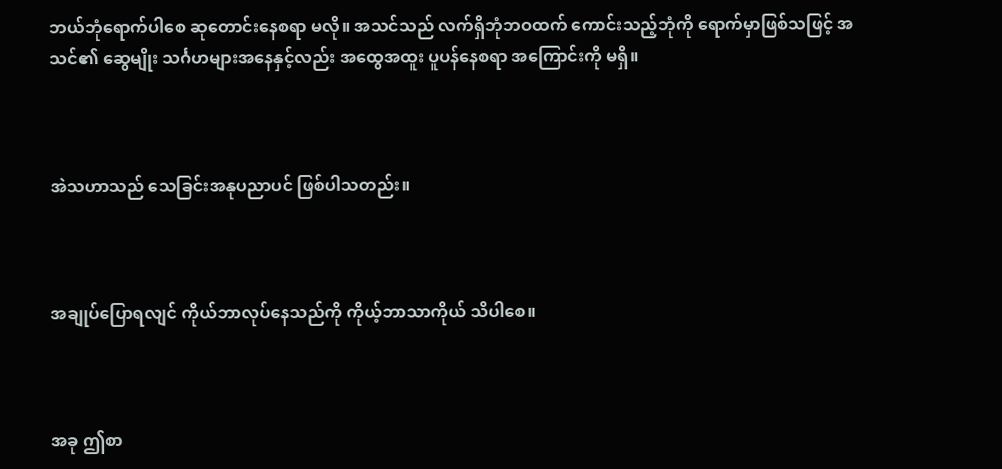ဘယ်ဘုံရောက်ပါစေ ဆုတောင်းနေစရာ မလို။ အသင်သည် လက်ရှိဘုံဘဝထက် ကောင်းသည့်ဘုံကို ရောက်မှာဖြစ်သဖြင့် အသင်၏ ဆွေမျိုး သင်္ဂဟများအနေနှင့်လည်း အထွေအထူး ပူပန်နေစရာ အကြောင်းကို မရှိ။



အဲသဟာသည် သေခြင်းအနုပညာပင် ဖြစ်ပါသတည်း။



အချုပ်ပြောရလျင် ကိုယ်ဘာလုပ်နေသည်ကို ကိုယ့်ဘာသာကိုယ် သိပါစေ။



အခု ဤစာ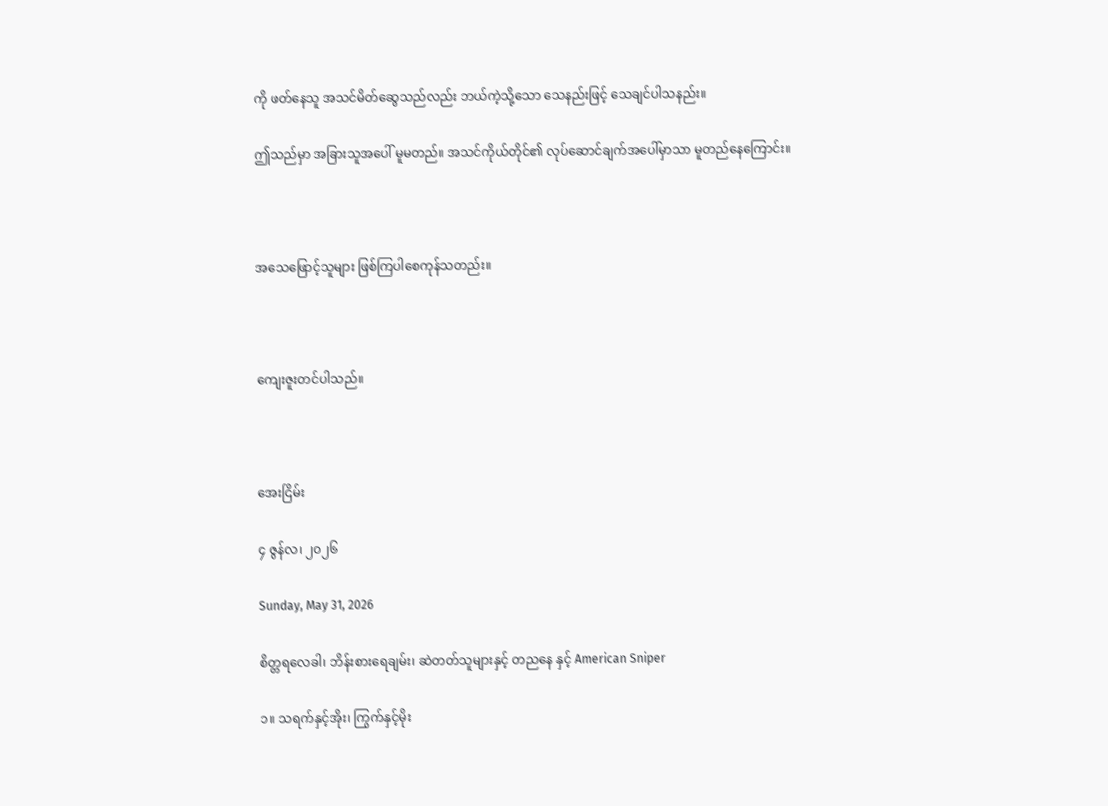ကို ဖတ်နေသူ အသင်မိတ်ဆွေသည်လည်း ဘယ်ကဲ့သို့သော သေနည်းဖြင့် သေချင်ပါသနည်း။

ဤသည်မှာ အခြားသူအပေါ် မူမတည်။ အသင်ကိုယ်တိုင်၏ လုပ်ဆောင်ချက်အပေါ်မှာသာ မူတည်နေကြောင်း။



အသေဖြောင့်သူများ ဖြစ်ကြပါစေကုန်သတည်း။



ကျေးဇူးတင်ပါသည်။



အေးငြိမ်း

၄ ဇွန်လ၊ ၂၀၂၆

Sunday, May 31, 2026

စိတ္တရလေခါ၊ ဘိန်းစားရေချမ်း၊ ဆဲတတ်သူများနှင့် တညနေ နှင့် American Sniper

၁။ သရက်နှင့်အိုး၊ ကြွက်နှင့်မိုး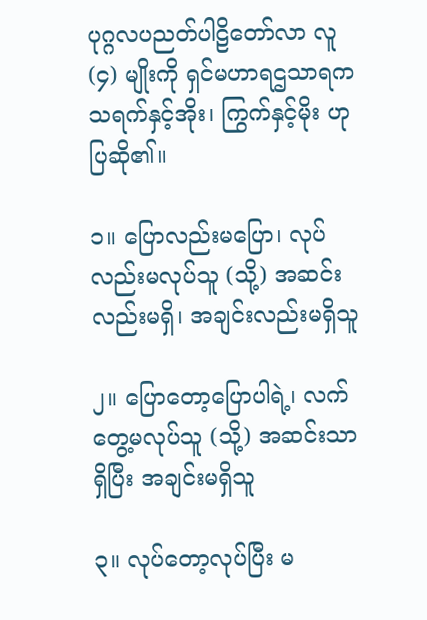ပုဂ္ဂလပညတ်ပါဠိတော်လာ လူ (၄) မျိုးကို ရှင်မဟာရဌသာရက သရက်နှင့်အိုး၊ ကြွက်နှင့်မိုး ဟု ပြဆို၏။

၁။ ပြောလည်းမပြော၊ လုပ်လည်းမလုပ်သူ (သို့) အဆင်းလည်းမရှိ၊ အချင်းလည်းမရှိသူ

၂။ ပြောတော့ပြောပါရဲ့၊ လက်တွေ့မလုပ်သူ (သို့) အဆင်းသာရှိပြီး အချင်းမရှိသူ

၃။ လုပ်တော့လုပ်ပြီး မ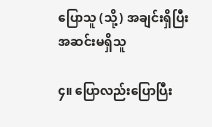ပြောသူ (သို့) အချင်းရှိပြီး အဆင်းမရှိသူ

၄။ ပြောလည်းပြောပြီး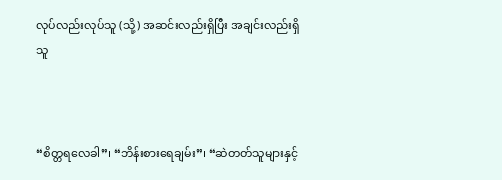လုပ်လည်းလုပ်သူ (သို့) အဆင်းလည်းရှိပြီး အချင်းလည်းရှိသူ



“စိတ္တရလေခါ”၊ “ဘိန်းစားရေချမ်း”၊ “ဆဲတတ်သူများနှင့်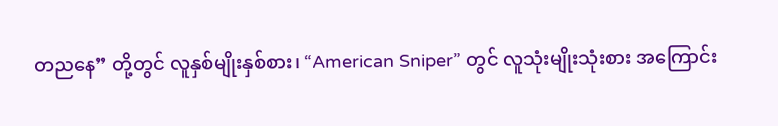တညနေ” တို့တွင် လူနှစ်မျိုးနှစ်စား၊ “American Sniper” တွင် လူသုံးမျိုးသုံးစား အကြောင်း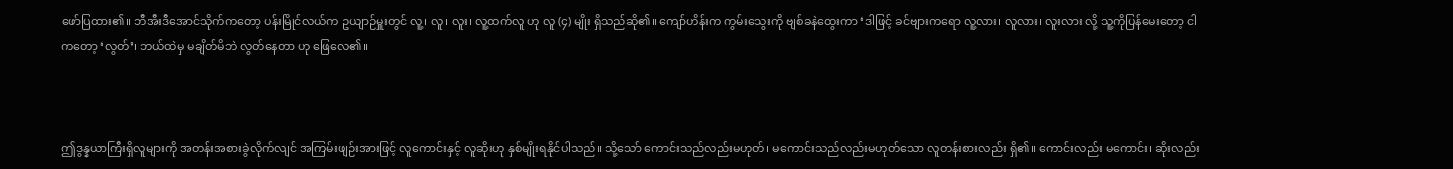ဖော်ပြထား၏။ ဘီအီးဒီအောင်သိုက်ကတော့ ပန်းမြိုင်လယ်က ဥယျာဉ်မှူးတွင် လူ့၊ လူ၊ လူး၊ လူ့ထက်လူ ဟု လူ (၄) မျိုး ရှိသည်ဆို၏။ ကျော်ဟိန်းက ကွမ်းသွေးကို ဗျစ်ခနဲထွေးကာ ‘ဒါဖြင့် ခင်ဗျားကရော လူ့လား၊ လူလား၊ လူးလား လို့ သူ့ကိုပြန်မေးတော့ ငါကတော့ ‘လွတ်’၊ ဘယ်ထဲမှ မချိတ်မိဘဲ လွတ်နေတာ ဟု ဖြေလေ၏။



ဤဒွန္နယာကြီးရှိလူများကို အတန်းအစားခွဲလိုက်လျင် အကြမ်းဖျဉ်းအားဖြင့် လူကောင်းနှင့် လူဆိုးဟု နှစ်မျိုးရနိုင်ပါသည်။ သို့သော် ကောင်းသည်လည်းမဟုတ်၊ မကောင်းသည်လည်းမဟုတ်သော လူတန်းစားလည်း ရှိ၏။ ကောင်းလည်း မကောင်း၊ ဆိုးလည်း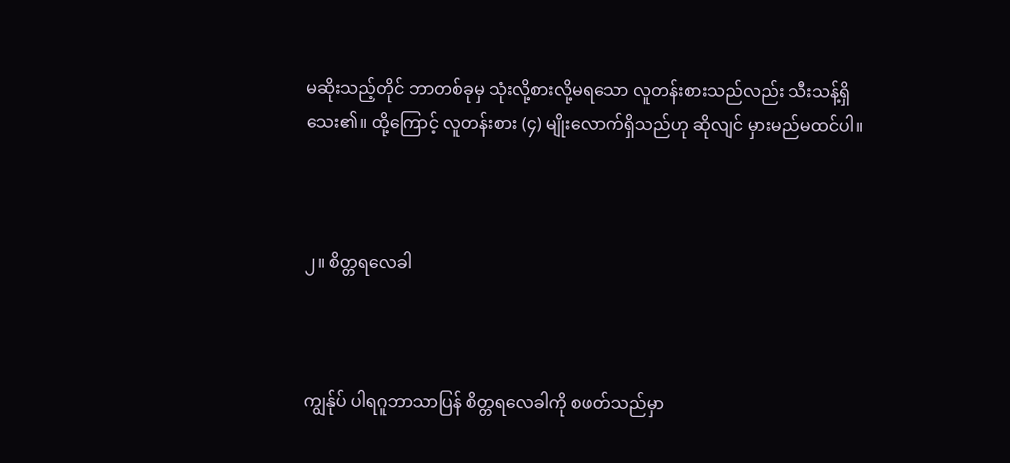မဆိုးသည့်တိုင် ဘာတစ်ခုမှ သုံးလို့စားလို့မရသော လူတန်းစားသည်လည်း သီးသန့်ရှိသေး၏။ ထို့ကြောင့် လူတန်းစား (၄) မျိုးလောက်ရှိသည်ဟု ဆိုလျင် မှားမည်မထင်ပါ။



၂။ စိတ္တရလေခါ



ကျွန်ုပ် ပါရဂူဘာသာပြန် စိတ္တရလေခါကို စဖတ်သည်မှာ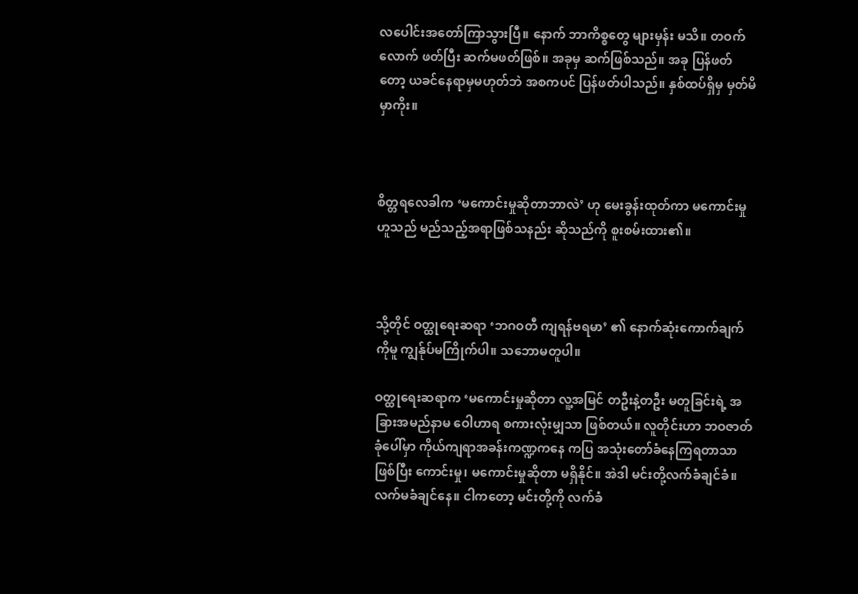လပေါင်းအတော်ကြာသွားပြီ။ နောက် ဘာကိစ္စတွေ များမှန်း မသိ။ တဝက်လောက် ဖတ်ပြီး ဆက်မဖတ်ဖြစ်။ အခုမှ ဆက်ဖြစ်သည်။ အခု ပြန်ဖတ်တော့ ယခင်နေရာမှမဟုတ်ဘဲ အစကပင် ပြန်ဖတ်ပါသည်။ နှစ်ထပ်ရှိမှ မှတ်မိမှာကိုး။



စိတ္တရလေခါက ‘မကောင်းမှုဆိုတာဘာလဲ’ ဟု မေးခွန်းထုတ်ကာ မကောင်းမှုဟူသည် မည်သည့်အရာဖြစ်သနည်း ဆိုသည်ကို စူးစမ်းထား၏။



သို့တိုင် ဝတ္ထုရေးဆရာ ‘ဘဂဝတီ ကျရန်ဗရမာ’ ၏ နောက်ဆုံးကောက်ချက်ကိုမူ ကျွန်ုပ်မကြိုက်ပါ။ သဘောမတူပါ။

ဝတ္ထုရေးဆရာက ‘မကောင်းမှုဆိုတာ လူ့အမြင် တဦးနဲ့တဦး မတူခြင်းရဲ့ အခြားအမည်နာမ ဝေါဟာရ စကားလုံးမျှသာ ဖြစ်တယ်။ လူတိုင်းဟာ ဘဝဇာတ်ခုံပေါ်မှာ ကိုယ်ကျရာအခန်းကဏ္ဍကနေ ကပြ အသုံးတော်ခံနေကြရတာသာ ဖြစ်ပြီး ကောင်းမှု၊ မကောင်းမှုဆိုတာ မရှိနိုင်။ အဲဒါ မင်းတို့လက်ခံချင်ခံ။ လက်မခံချင်နေ။ ငါကတော့ မင်းတို့ကို လက်ခံ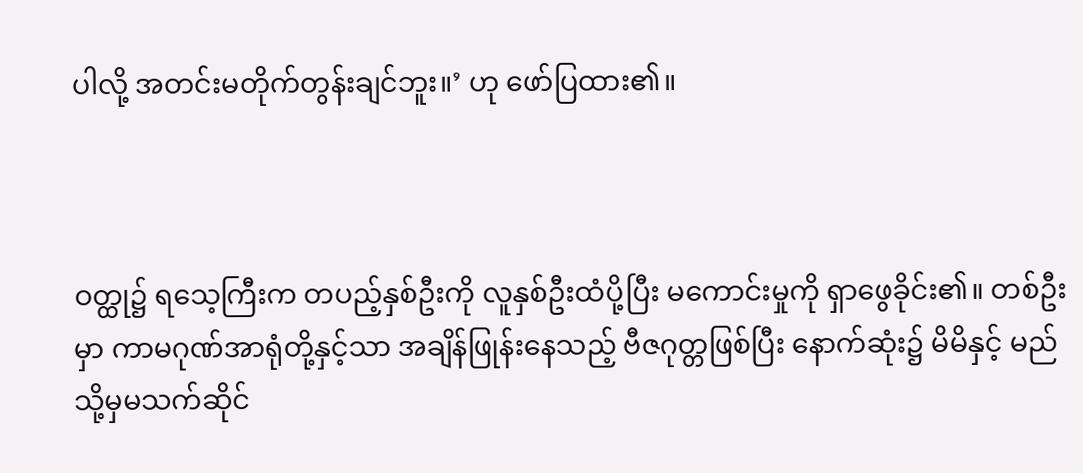ပါလို့ အတင်းမတိုက်တွန်းချင်ဘူး။’ ဟု ဖော်ပြထား၏။



ဝတ္ထု၌ ရသေ့ကြီးက တပည့်နှစ်ဦးကို လူနှစ်ဦးထံပို့ပြီး မကောင်းမှုကို ရှာဖွေခိုင်း၏။ တစ်ဦးမှာ ကာမဂုဏ်အာရုံတို့နှင့်သာ အချိန်ဖြုန်းနေသည့် ဗီဇဂုတ္တဖြစ်ပြီး နောက်ဆုံး၌ မိမိနှင့် မည်သို့မှမသက်ဆိုင်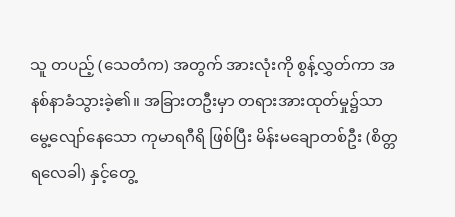သူ တပည့် (သေတံက) အတွက် အားလုံးကို စွန့်လွှတ်ကာ အနစ်နာခံသွားခဲ့၏။ အခြားတဦးမှာ တရားအားထုတ်မှု၌သာ မွေ့လျော်နေသော ကုမာရဂီရိ ဖြစ်ပြီး မိန်းမချောတစ်ဦး (စိတ္တရလေခါ) နှင့်တွေ့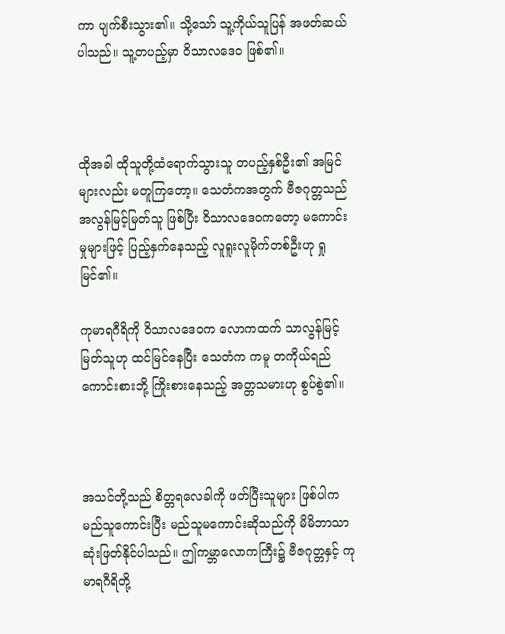ကာ ပျက်စီးသွား၏။ သို့သော် သူ့ကိုယ်သူပြန် အဖတ်ဆယ်ပါသည်။ သူ့တပည့်မှာ ဝိသာလဒေဝ ဖြစ်၏။



ထိုအခါ ထိုသူတို့ထံရောက်သွားသူ တပည့်နှစ်ဦး၏ အမြင်များလည်း မတူကြတော့။ သေတံကအတွက် ဗီဇဂုတ္တသည် အလွန်မြင့်မြတ်သူ ဖြစ်ပြီး ဝိသာလဒေဝကတော့ မကောင်းမှုများဖြင့် ပြည့်နှက်နေသည့် လူရူးလူမိုက်တစ်ဦးဟု ရှုမြင်၏။

ကုမာရဂီရိကို ဝိသာလဒေဝက လောကထက် သာလွန်မြင့်မြတ်သူဟု ထင်မြင်နေပြီး သေတံက ကမူ တကိုယ်ရည် ကောင်းစားဘို့ ကြိုးစားနေသည့် အတ္တသမားဟု စွပ်စွဲ၏။



အသင်တို့သည် စိတ္တရလေခါကို ဖတ်ပြီးသူများ ဖြစ်ပါက မည်သူကောင်းပြီး မည်သူမကောင်းဆိုသည်ကို မိမိဘာသာ ဆုံးဖြတ်နိုင်ပါသည်။ ဤကမ္ဘာလောကကြီး၌ ဗီဇဂုတ္တနှင့် ကုမာရဂီရိတို့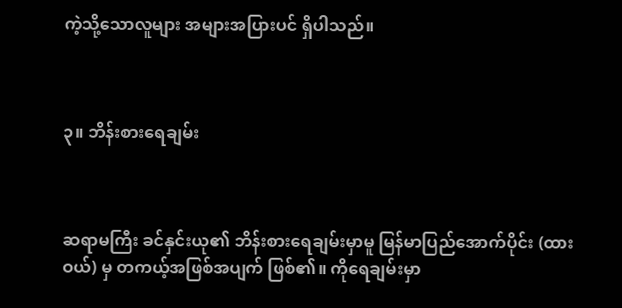ကဲ့သို့သောလူများ အများအပြားပင် ရှိပါသည်။



၃။ ဘိန်းစားရေချမ်း



ဆရာမကြီး ခင်နှင်းယု၏ ဘိန်းစားရေချမ်းမှာမူ မြန်မာပြည်အောက်ပိုင်း (ထားဝယ်) မှ တကယ့်အဖြစ်အပျက် ဖြစ်၏။ ကိုရေချမ်းမှာ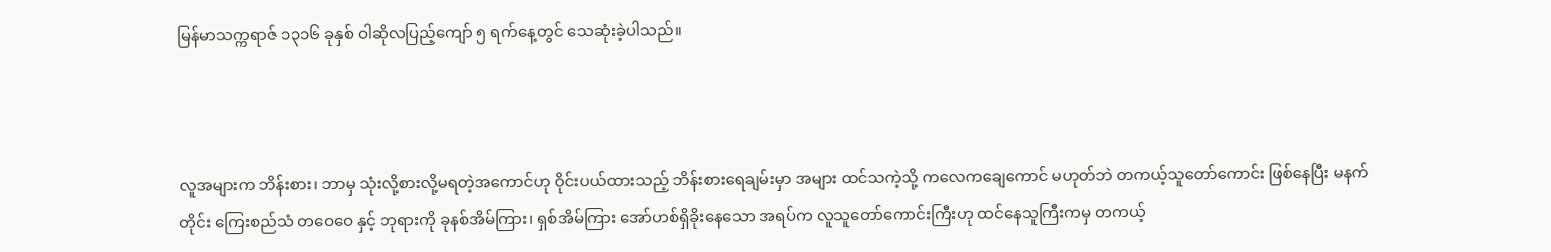မြန်မာသက္ကရာဇ် ၁၃၁၆ ခုနှစ် ဝါဆိုလပြည့်ကျော် ၅ ရက်နေ့တွင် သေဆုံးခဲ့ပါသည်။



လူအများက ဘိန်းစား၊ ဘာမှ သုံးလို့စားလို့မရတဲ့အကောင်ဟု ဝိုင်းပယ်ထားသည့် ဘိန်းစားရေချမ်းမှာ အများ ထင်သကဲ့သို့ ကလေကချေကောင် မဟုတ်ဘဲ တကယ့်သူတော်ကောင်း ဖြစ်နေပြီး မနက်တိုင်း ကြေးစည်သံ တဝေဝေ နှင့် ဘုရားကို ခုနစ်အိမ်ကြား၊ ရှစ်အိမ်ကြား အော်ဟစ်ရှိခိုးနေသော အရပ်က လူသူတော်ကောင်းကြီးဟု ထင်နေသူကြီးကမှ တကယ့်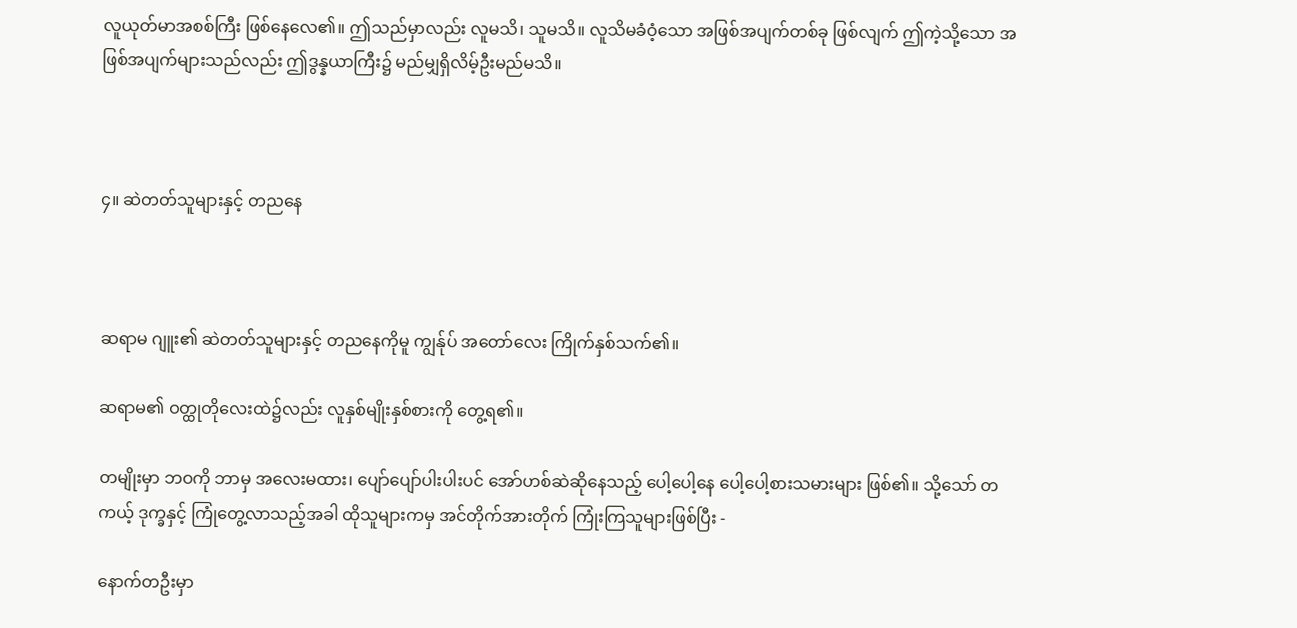လူယုတ်မာအစစ်ကြီး ဖြစ်နေလေ၏။ ဤသည်မှာလည်း လူမသိ၊ သူမသိ။ လူသိမခံဝံ့သော အဖြစ်အပျက်တစ်ခု ဖြစ်လျက် ဤကဲ့သို့သော အဖြစ်အပျက်များသည်လည်း ဤဒွန္နယာကြီး၌ မည်မျှရှိလိမ့်ဦးမည်မသိ။



၄။ ဆဲတတ်သူများနှင့် တညနေ



ဆရာမ ဂျူး၏ ဆဲတတ်သူများနှင့် တညနေကိုမူ ကျွန်ုပ် အတော်လေး ကြိုက်နှစ်သက်၏။

ဆရာမ၏ ဝတ္ထုတိုလေးထဲ၌လည်း လူနှစ်မျိုးနှစ်စားကို တွေ့ရ၏။

တမျိုးမှာ ဘဝကို ဘာမှ အလေးမထား၊ ပျော်ပျော်ပါးပါးပင် အော်ဟစ်ဆဲဆိုနေသည့် ပေါ့ပေါ့နေ ပေါ့ပေါ့စားသမားများ ဖြစ်၏။ သို့သော် တကယ့် ဒုက္ခနှင့် ကြုံတွေ့လာသည့်အခါ ထိုသူများကမှ အင်တိုက်အားတိုက် ကြုံးကြသူများဖြစ်ပြီး -

နောက်တဦးမှာ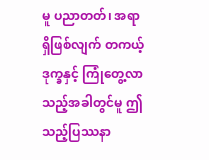မူ ပညာတတ်၊ အရာရှိဖြစ်လျက် တကယ့် ဒုက္ခနှင့် ကြုံတွေ့လာသည့်အခါတွင်မူ ဤသည့်ပြဿနာ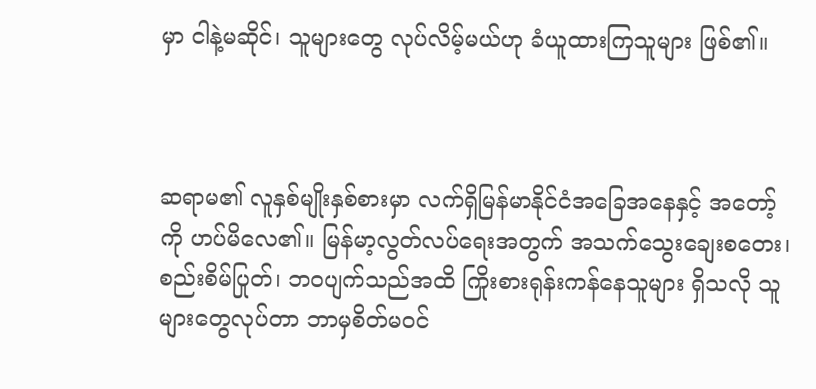မှာ ငါနဲ့မဆိုင်၊ သူများတွေ လုပ်လိမ့်မယ်ဟု ခံယူထားကြသူများ ဖြစ်၏။



ဆရာမ၏ လူနှစ်မျိုးနှစ်စားမှာ လက်ရှိမြန်မာနိုင်ငံအခြေအနေနှင့် အတော့်ကို ဟပ်မိလေ၏။ မြန်မာ့လွတ်လပ်ရေးအတွက် အသက်သွေးချေးစတေး၊ စည်းစိမ်ပြုတ်၊ ဘဝပျက်သည်အထိ ကြိုးစားရုန်းကန်နေသူများ ရှိသလို သူများတွေလုပ်တာ ဘာမှစိတ်မဝင်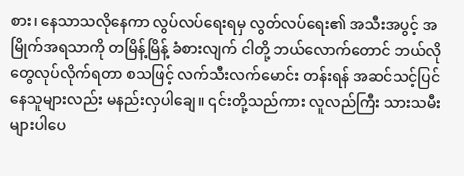စား၊ နေသာသလိုနေကာ လွပ်လပ်ရေးရမှ လွတ်လပ်ရေး၏ အသီးအပွင့် အမြိုက်အရသာကို တမြိန့်မြိန့် ခံစားလျက် ငါတို့ ဘယ်လောက်တောင် ဘယ်လိုတွေလုပ်လိုက်ရတာ စသဖြင့် လက်သီးလက်မောင်း တန်းရန် အဆင်သင့်ပြင်နေသူများလည်း မနည်းလှပါချေ။ ၎င်းတို့သည်ကား လူလည်ကြီး သားသမီးများပါပေ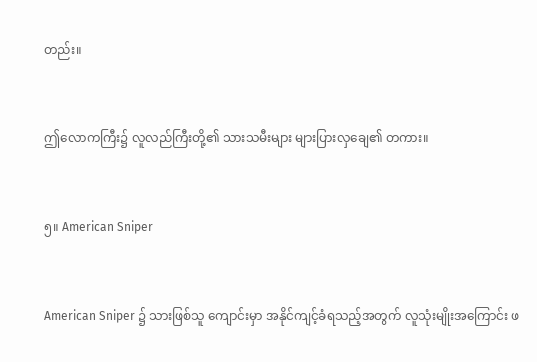တည်း။



ဤလောကကြီး၌ လူလည်ကြီးတို့၏ သားသမီးများ များပြားလှချေ၏ တကား။



၅။ American Sniper



American Sniper ၌ သားဖြစ်သူ ကျောင်းမှာ အနိုင်ကျင့်ခံရသည့်အတွက် လူသုံးမျိုးအကြောင်း ဖ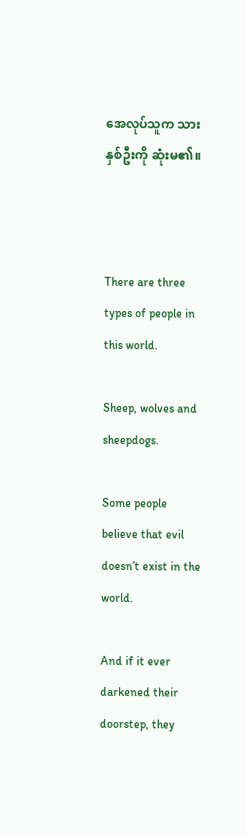အေလုပ်သူက သားနှစ်ဦးကို ဆုံးမ၏။



There are three types of people in this world.

Sheep, wolves and sheepdogs.

Some people believe that evil doesn’t exist in the world.

And if it ever darkened their doorstep, they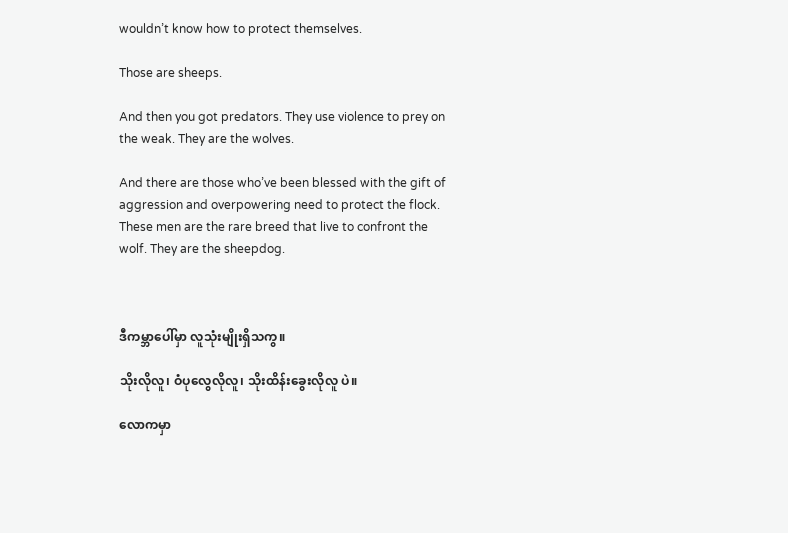wouldn’t know how to protect themselves.

Those are sheeps.

And then you got predators. They use violence to prey on the weak. They are the wolves.

And there are those who’ve been blessed with the gift of aggression and overpowering need to protect the flock. These men are the rare breed that live to confront the wolf. They are the sheepdog.



ဒီကမ္ဘာပေါ်မှာ လူသုံးမျိုးရှိသကွ။

သိုးလိုလူ၊ ဝံပုလွေလိုလူ၊ သိုးထိန်းခွေးလိုလူ ပဲ။

လောကမှာ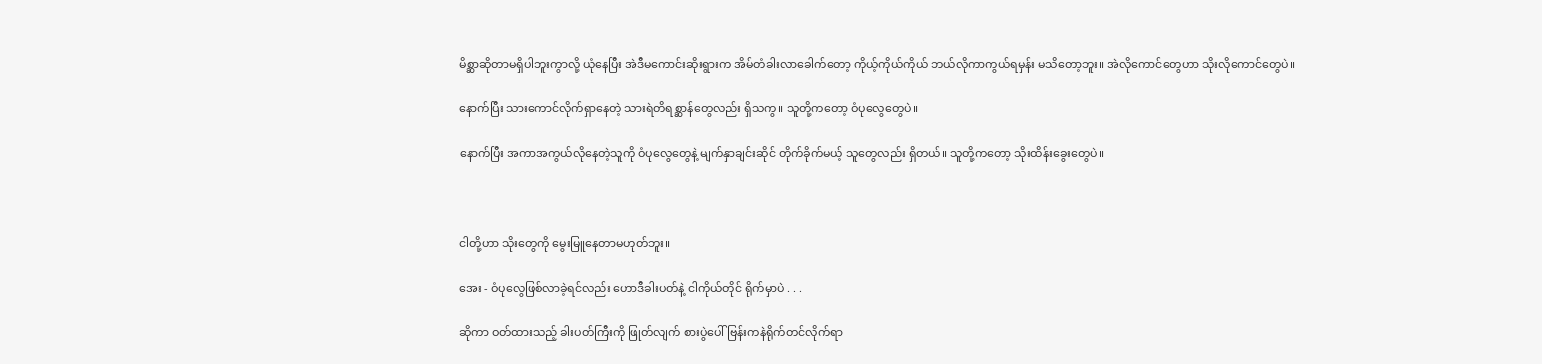မိစ္ဆာဆိုတာမရှိပါဘူးကွာလို့ ယုံနေပြီး အဲဒီမကောင်းဆိုးရွားက အိမ်တံခါးလာခေါက်တော့ ကိုယ့်ကိုယ်ကိုယ် ဘယ်လိုကာကွယ်ရမှန်း မသိတော့ဘူး။ အဲလိုကောင်တွေဟာ သိုးလိုကောင်တွေပဲ။

နောက်ပြီး သားကောင်လိုက်ရှာနေတဲ့ သားရဲတိရစ္ဆာန်တွေလည်း ရှိသကွ။ သူတို့ကတော့ ဝံပုလွေတွေပဲ။

နောက်ပြီး အကာအကွယ်လိုနေတဲ့သူကို ဝံပုလွေတွေနဲ့ မျက်နှာချင်းဆိုင် တိုက်ခိုက်မယ့် သူတွေလည်း ရှိတယ်။ သူတို့ကတော့ သိုးထိန်းခွေးတွေပဲ။



ငါတို့ဟာ သိုးတွေကို မွေးမြူနေတာမဟုတ်ဘူး။

အေး - ဝံပုလွေဖြစ်လာခဲ့ရင်လည်း ဟောဒီခါးပတ်နဲ့ ငါကိုယ်တိုင် ရိုက်မှာပဲ . . .

ဆိုကာ ဝတ်ထားသည့် ခါးပတ်ကြီးကို ဖြုတ်လျက် စားပွဲပေါ် ဗြန်းကနဲရိုက်တင်လိုက်ရာ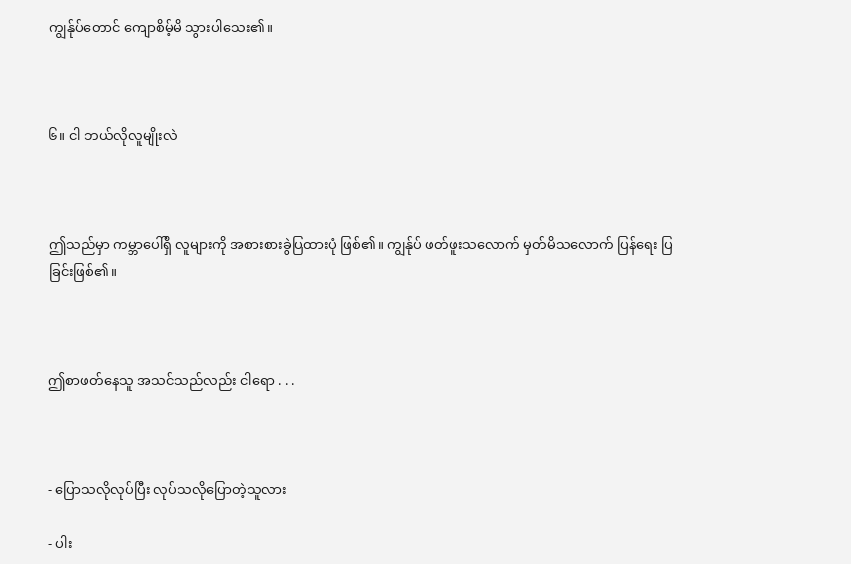ကျွန်ုပ်တောင် ကျောစိမ့်မိ သွားပါသေး၏။



၆။ ငါ ဘယ်လိုလူမျိုးလဲ



ဤသည်မှာ ကမ္ဘာပေါ်ရှိ လူများကို အစားစားခွဲပြထားပုံ ဖြစ်၏။ ကျွန်ုပ် ဖတ်ဖူးသလောက် မှတ်မိသလောက် ပြန်ရေး ပြခြင်းဖြစ်၏။



ဤစာဖတ်နေသူ အသင်သည်လည်း ငါရော . . .



- ပြောသလိုလုပ်ပြီး လုပ်သလိုပြောတဲ့သူလား

- ပါး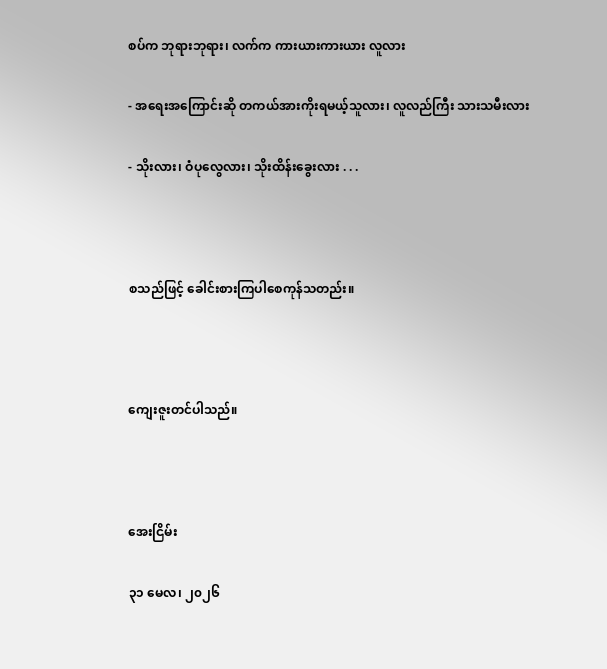စပ်က ဘုရားဘုရား၊ လက်က ကားယားကားယား လူလား

- အရေးအကြောင်းဆို တကယ်အားကိုးရမယ့်သူလား၊ လူလည်ကြီး သားသမီးလား

- သိုးလား၊ ဝံပုလွေလား၊ သိုးထိန်းခွေးလား . . .



စသည်ဖြင့် ခေါင်းစားကြပါစေကုန်သတည်း။



ကျေးဇူးတင်ပါသည်။



အေးငြိမ်း

၃၁ မေလ၊ ၂၀၂၆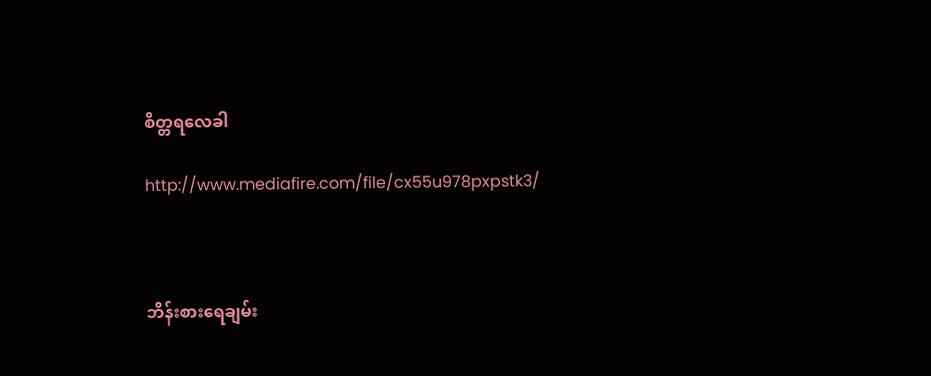စိတ္တရလေခါ

http://www.mediafire.com/file/cx55u978pxpstk3/



ဘိန်းစားရေချမ်း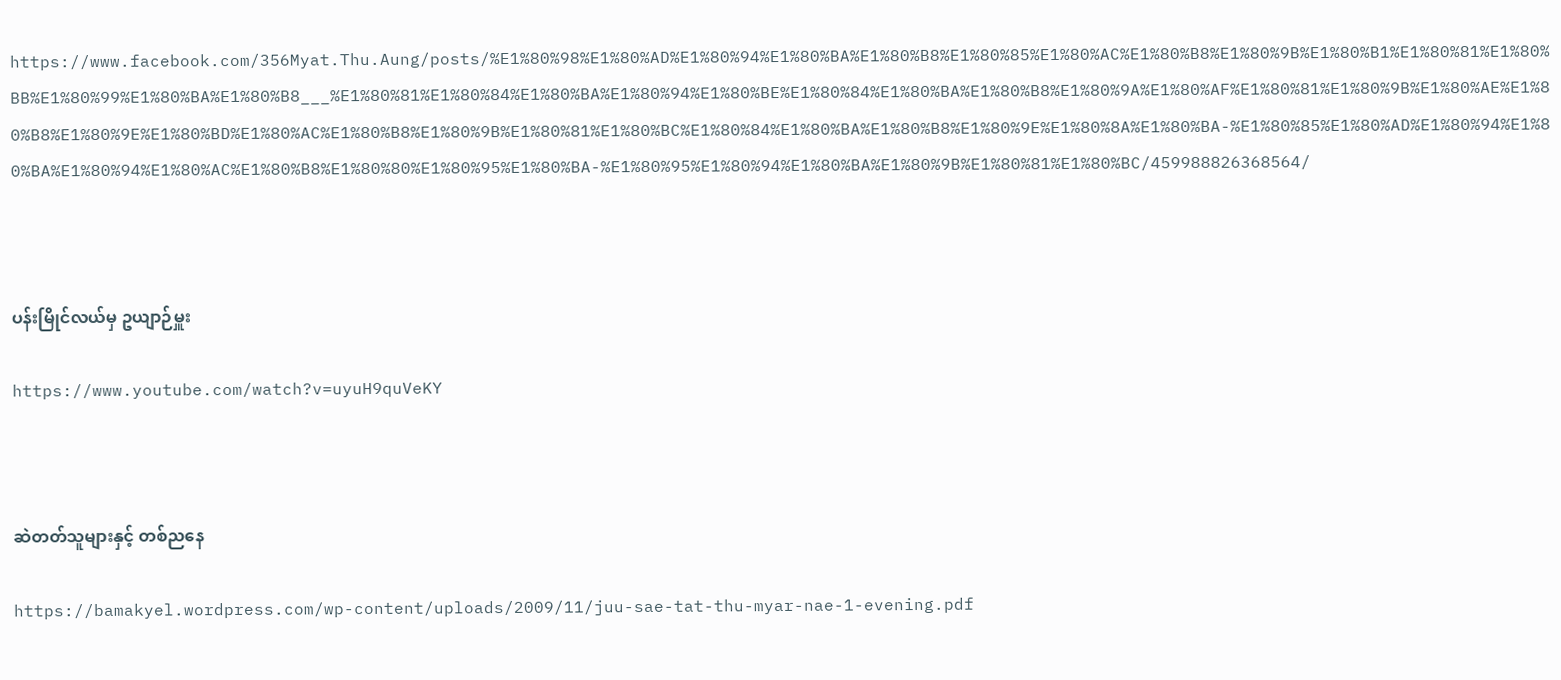https://www.facebook.com/356Myat.Thu.Aung/posts/%E1%80%98%E1%80%AD%E1%80%94%E1%80%BA%E1%80%B8%E1%80%85%E1%80%AC%E1%80%B8%E1%80%9B%E1%80%B1%E1%80%81%E1%80%BB%E1%80%99%E1%80%BA%E1%80%B8___%E1%80%81%E1%80%84%E1%80%BA%E1%80%94%E1%80%BE%E1%80%84%E1%80%BA%E1%80%B8%E1%80%9A%E1%80%AF%E1%80%81%E1%80%9B%E1%80%AE%E1%80%B8%E1%80%9E%E1%80%BD%E1%80%AC%E1%80%B8%E1%80%9B%E1%80%81%E1%80%BC%E1%80%84%E1%80%BA%E1%80%B8%E1%80%9E%E1%80%8A%E1%80%BA-%E1%80%85%E1%80%AD%E1%80%94%E1%80%BA%E1%80%94%E1%80%AC%E1%80%B8%E1%80%80%E1%80%95%E1%80%BA-%E1%80%95%E1%80%94%E1%80%BA%E1%80%9B%E1%80%81%E1%80%BC/459988826368564/



ပန်းမြိုင်လယ်မှ ဥယျာဉ်မှူး

https://www.youtube.com/watch?v=uyuH9quVeKY



ဆဲတတ်သူများနှင့် တစ်ညနေ

https://bamakyel.wordpress.com/wp-content/uploads/2009/11/juu-sae-tat-thu-myar-nae-1-evening.pdf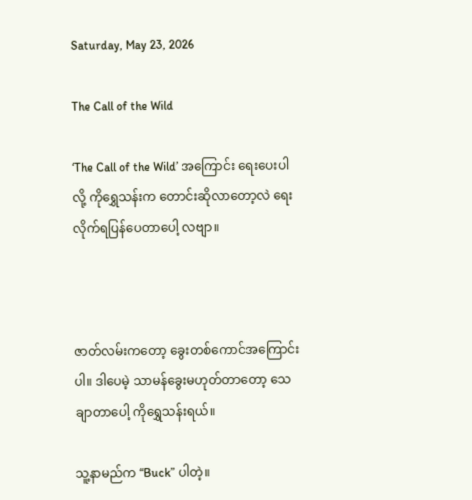Saturday, May 23, 2026

The Call of the Wild

‘The Call of the Wild’ အကြောင်း ရေးပေးပါလို့ ကိုရွှေသန်းက တောင်းဆိုလာတော့လဲ ရေးလိုက်ရပြန်ပေတာပေါ့ လဗျာ။



ဇာတ်လမ်းကတော့ ခွေးတစ်ကောင်အကြောင်းပါ။ ဒါပေမဲ့ သာမန်ခွေးမဟုတ်တာတော့ သေချာတာပေါ့ ကိုရွှေသန်းရယ်။

သူ့နာမည်က “Buck” ပါတဲ့။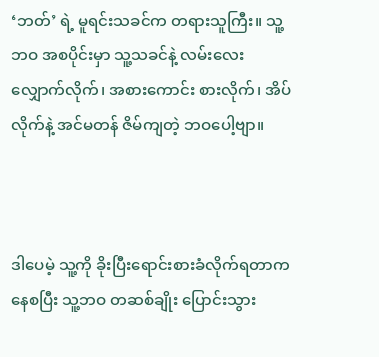‘ဘတ်’ ရဲ့ မူရင်းသခင်က တရားသူကြီး။ သူ့ဘဝ အစပိုင်းမှာ သူ့သခင်နဲ့ လမ်းလေးလျှောက်လိုက်၊ အစားကောင်း စားလိုက်၊ အိပ်လိုက်နဲ့ အင်မတန် ဇိမ်ကျတဲ့ ဘဝပေါ့ဗျာ။



ဒါပေမဲ့ သူ့ကို ခိုးပြီးရောင်းစားခံလိုက်ရတာကနေစပြီး သူ့ဘဝ တဆစ်ချိုး ပြောင်းသွား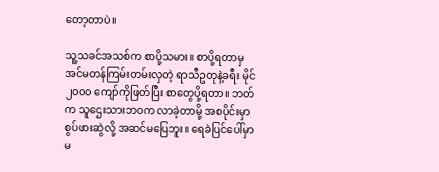တော့တာပဲ။

သူ့သခင်အသစ်က စာပို့သမား။ စာပို့ရတာမှ အင်မတန်ကြမ်းတမ်းလှတဲ့ ရာသီဥတုနဲ့ခရီး မိုင် ၂၀၀၀ ကျော်ကိုဖြတ်ပြီး စာတွေပို့ရတာ။ ဘတ်က သူဌေးသားဘဝက လာခဲ့တာမို့ အစပိုင်းမှာ စွပ်ဖားဆွဲလို့ အဆင်မပြေဘူး။ ရေခဲပြင်ပေါ်မှာ မ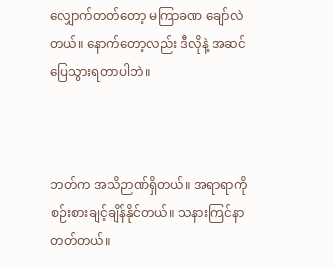လျှောက်တတ်တော့ မကြာခဏ ချော်လဲတယ်။ နောက်တော့လည်း ဒီလိုနဲ့ အဆင်ပြေသွားရတာပါဘဲ။



ဘတ်က အသိဉာဏ်ရှိတယ်။ အရာရာကို စဉ်းစားချင့်ချိန်နိုင်တယ်။ သနားကြင်နာတတ်တယ်။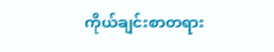ကိုယ်ချင်းစာတရား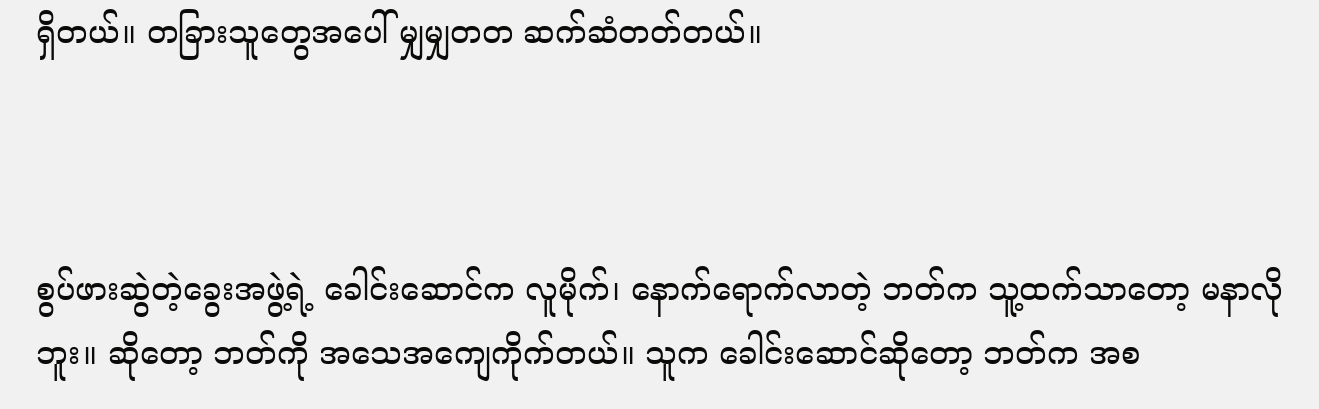ရှိတယ်။ တခြားသူတွေအပေါ် မျှမျှတတ ဆက်ဆံတတ်တယ်။



စွပ်ဖားဆွဲတဲ့ခွေးအဖွဲ့ရဲ့ ခေါင်းဆောင်က လူမိုက်၊ နောက်ရောက်လာတဲ့ ဘတ်က သူ့ထက်သာတော့ မနာလိုဘူး။ ဆိုတော့ ဘတ်ကို အသေအကျေကိုက်တယ်။ သူက ခေါင်းဆောင်ဆိုတော့ ဘတ်က အစ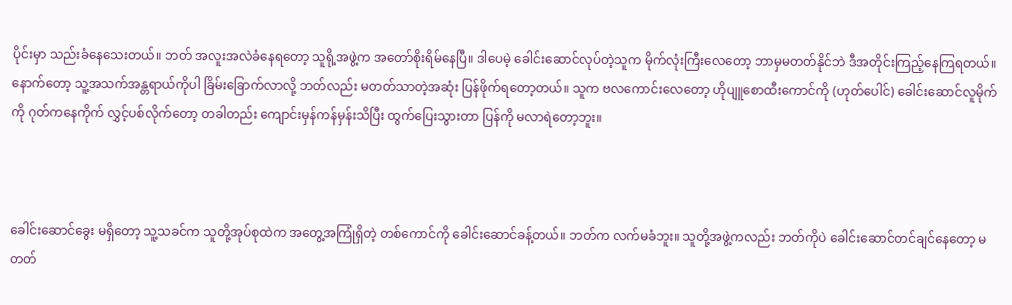ပိုင်းမှာ သည်းခံနေသေးတယ်။ ဘတ် အလူးအလဲခံနေရတော့ သူရို့အဖွဲ့က အတော်စိုးရိမ်နေပြီ။ ဒါပေမဲ့ ခေါင်းဆောင်လုပ်တဲ့သူက မိုက်လုံးကြီးလေတော့ ဘာမှမတတ်နိုင်ဘဲ ဒီအတိုင်းကြည့်နေကြရတယ်။ နောက်တော့ သူ့အသက်အန္တရာယ်ကိုပါ ခြိမ်းခြောက်လာလို့ ဘတ်လည်း မတတ်သာတဲ့အဆုံး ပြန်ဖိုက်ရတော့တယ်။ သူက ဗလကောင်းလေတော့ ဟိုပျူစောထီးကောင်ကို (ဟုတ်ပေါင်) ခေါင်းဆောင်လူမိုက်ကို ဂုတ်ကနေကိုက် လွှင့်ပစ်လိုက်တော့ တခါတည်း ကျောင်းမှန်ကန်မှန်းသိပြီး ထွက်ပြေးသွားတာ ပြန်ကို မလာရဲတော့ဘူး။



ခေါင်းဆောင်ခွေး မရှိတော့ သူ့သခင်က သူတို့အုပ်စုထဲက အတွေ့အကြုံရှိတဲ့ တစ်ကောင်ကို ခေါင်းဆောင်ခန့်တယ်။ ဘတ်က လက်မခံဘူး။ သူတို့အဖွဲ့ကလည်း ဘတ်ကိုပဲ ခေါင်းဆောင်တင်ချင်နေတော့ မတတ်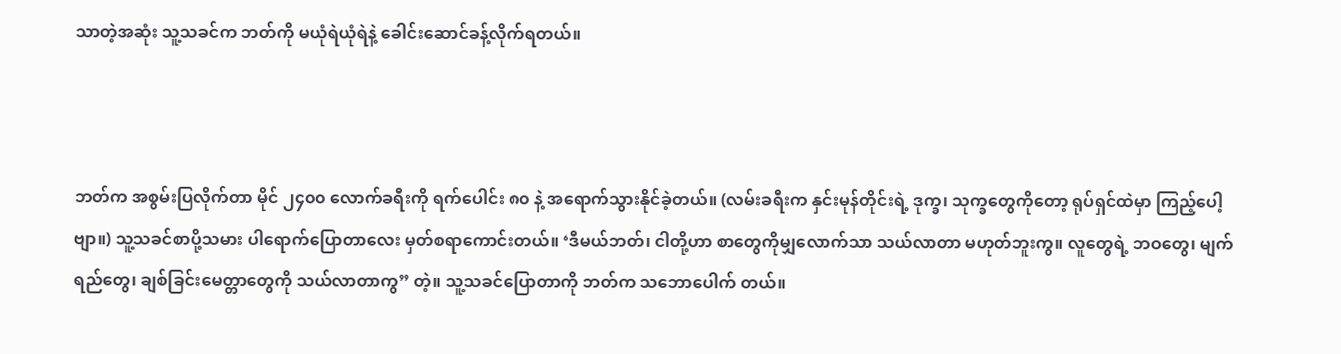သာတဲ့အဆုံး သူ့သခင်က ဘတ်ကို မယုံရဲယုံရဲနဲ့ ခေါင်းဆောင်ခန့်လိုက်ရတယ်။



ဘတ်က အစွမ်းပြလိုက်တာ မိုင် ၂၄၀၀ လောက်ခရီးကို ရက်ပေါင်း ၈၀ နဲ့ အရောက်သွားနိုင်ခဲ့တယ်။ (လမ်းခရီးက နှင်းမုန်တိုင်းရဲ့ ဒုက္ခ၊ သုက္ခတွေကိုတော့ ရုပ်ရှင်ထဲမှာ ကြည့်ပေါ့ဗျာ။) သူ့သခင်စာပို့သမား ပါရောက်ပြောတာလေး မှတ်စရာကောင်းတယ်။ ‘ဒီမယ်ဘတ်၊ ငါတို့ဟာ စာတွေကိုမျှလောက်သာ သယ်လာတာ မဟုတ်ဘူးကွ။ လူတွေရဲ့ ဘဝတွေ၊ မျက်ရည်တွေ၊ ချစ်ခြင်းမေတ္တာတွေကို သယ်လာတာကွ” တဲ့။ သူ့သခင်ပြောတာကို ဘတ်က သဘောပေါက် တယ်။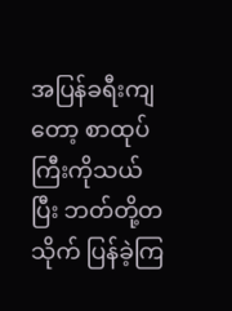အပြန်ခရီးကျတော့ စာထုပ်ကြီးကိုသယ်ပြီး ဘတ်တို့တသိုက် ပြန်ခဲ့ကြ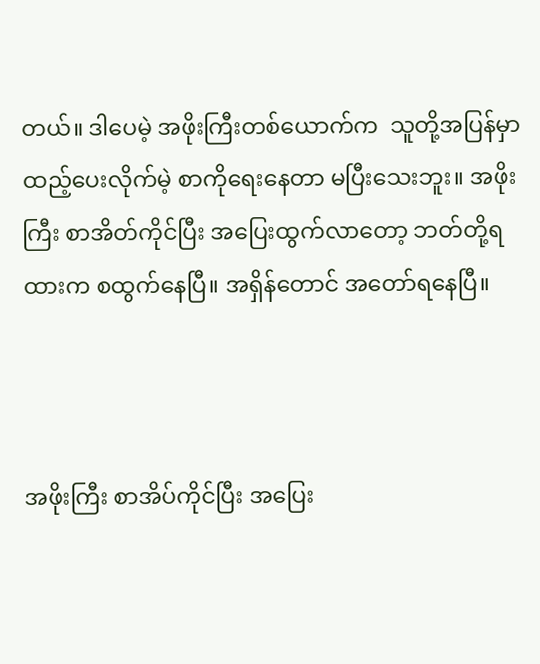တယ်။ ဒါပေမဲ့ အဖိုးကြီးတစ်ယောက်က  သူတို့အပြန်မှာ ထည့်ပေးလိုက်မဲ့ စာကိုရေးနေတာ မပြီးသေးဘူး။ အဖိုးကြီး စာအိတ်ကိုင်ပြီး အပြေးထွက်လာတော့ ဘတ်တို့ရထားက စထွက်နေပြီ။ အရှိန်တောင် အတော်ရနေပြီ။



အဖိုးကြီး စာအိပ်ကိုင်ပြီး အပြေး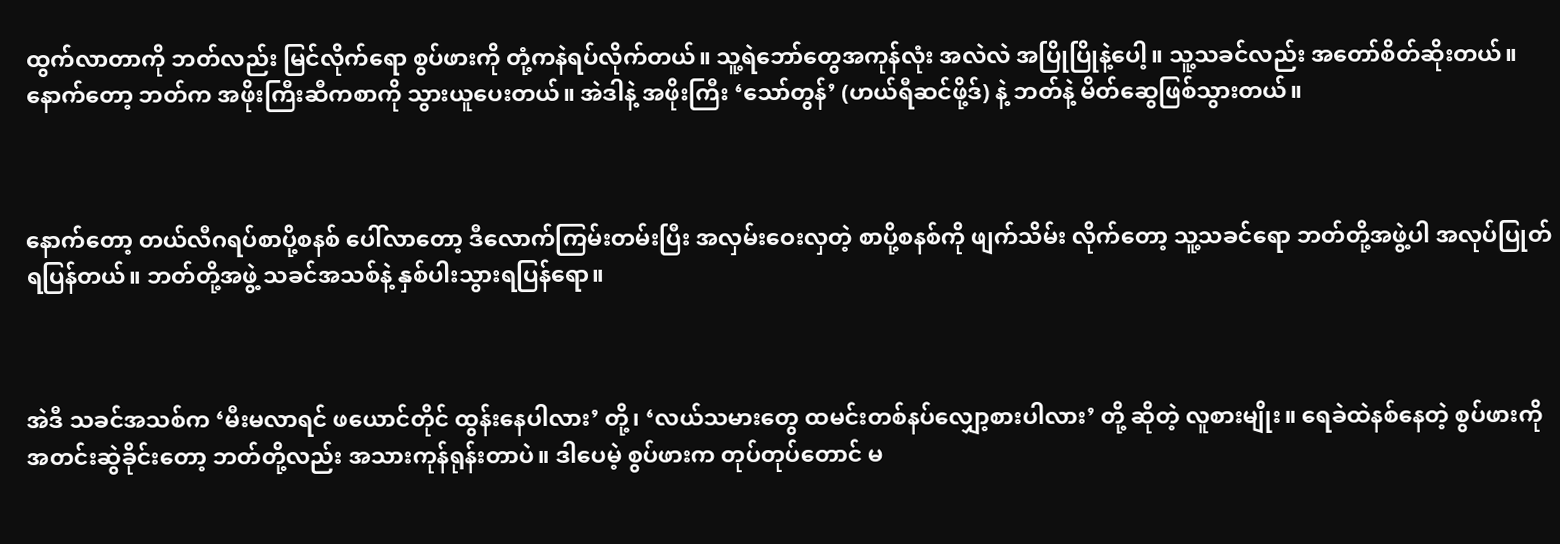ထွက်လာတာကို ဘတ်လည်း မြင်လိုက်ရော စွပ်ဖားကို တုံ့ကနဲရပ်လိုက်တယ်။ သူ့ရဲဘော်တွေအကုန်လုံး အလဲလဲ အပြိုပြိုနဲ့ပေါ့။ သူ့သခင်လည်း အတော်စိတ်ဆိုးတယ်။ နောက်တော့ ဘတ်က အဖိုးကြီးဆီကစာကို သွားယူပေးတယ်။ အဲဒါနဲ့ အဖိုးကြီး ‘သော်တွန်’ (ဟယ်ရီဆင်ဖို့ဒ်) နဲ့ ဘတ်နဲ့ မိတ်ဆွေဖြစ်သွားတယ်။



နောက်တော့ တယ်လီဂရပ်စာပို့စနစ် ပေါ်လာတော့ ဒီလောက်ကြမ်းတမ်းပြီး အလှမ်းဝေးလှတဲ့ စာပို့စနစ်ကို ဖျက်သိမ်း လိုက်တော့ သူ့သခင်ရော ဘတ်တို့အဖွဲ့ပါ အလုပ်ပြုတ်ရပြန်တယ်။ ဘတ်တို့အဖွဲ့ သခင်အသစ်နဲ့ နှစ်ပါးသွားရပြန်ရော။



အဲဒီ သခင်အသစ်က ‘မီးမလာရင် ဖယောင်တိုင် ထွန်းနေပါလား’ တို့၊ ‘လယ်သမားတွေ ထမင်းတစ်နပ်လျှော့စားပါလား’ တို့ ဆိုတဲ့ လူစားမျိုး။ ရေခဲထဲနစ်နေတဲ့ စွပ်ဖားကို အတင်းဆွဲခိုင်းတော့ ဘတ်တို့လည်း အသားကုန်ရုန်းတာပဲ။ ဒါပေမဲ့ စွပ်ဖားက တုပ်တုပ်တောင် မ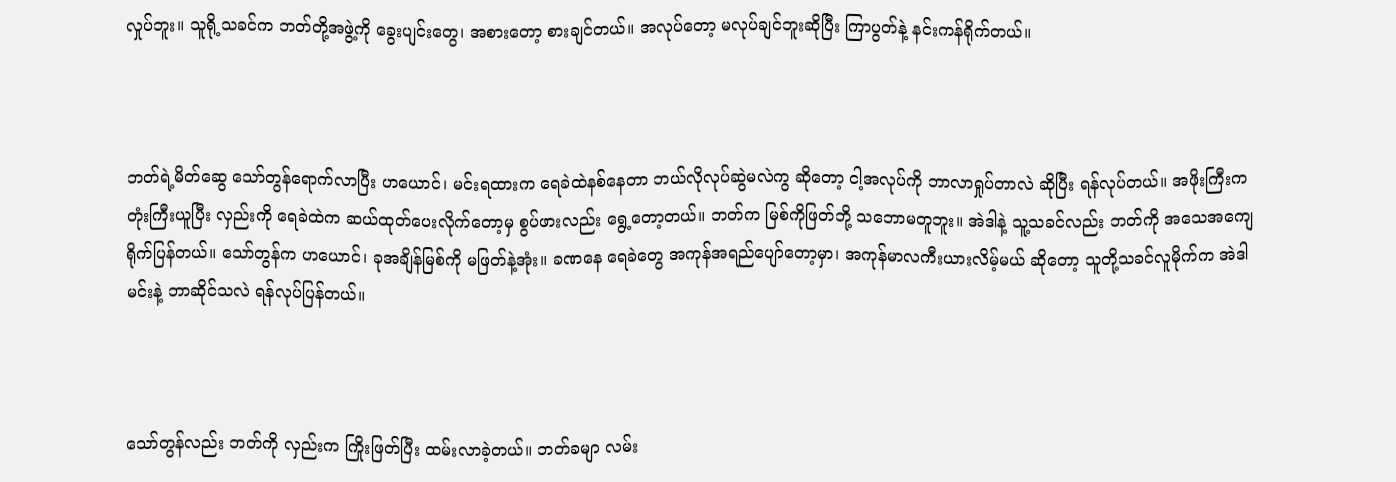လှုပ်ဘူး။ သူရို့သခင်က ဘတ်တို့အဖွဲ့ကို ခွေးပျင်းတွေ၊ အစားတော့ စားချင်တယ်။ အလုပ်တော့ မလုပ်ချင်ဘူးဆိုပြီး ကြာပွတ်နဲ့ နင်းကန်ရိုက်တယ်။



ဘတ်ရဲ့မိတ်ဆွေ သော်တွန်ရောက်လာပြီး ဟယောင်၊ မင်းရထားက ရေခဲထဲနစ်နေတာ ဘယ်လိုလုပ်ဆွဲမလဲကွ ဆိုတော့ ငါ့အလုပ်ကို ဘာလာရှုပ်တာလဲ ဆိုပြီး ရန်လုပ်တယ်။ အဖိုးကြီးက တုံးကြီးယူပြီး လှည်းကို ရေခဲထဲက ဆယ်ထုတ်ပေးလိုက်တော့မှ စွပ်ဖားလည်း ရွေ့တော့တယ်။ ဘတ်က မြစ်ကိုဖြတ်ဘို့ သဘောမတူဘူး။ အဲဒါနဲ့ သူ့သခင်လည်း ဘတ်ကို အသေအကျေရိုက်ပြန်တယ်။ သော်တွန်က ဟယောင်၊ ခုအချိန်မြစ်ကို မဖြတ်နဲ့အုံး။ ခဏနေ ရေခဲတွေ အကုန်အရည်ပျော်တော့မှာ၊ အကုန်မာလကီးယားလိမ့်မယ် ဆိုတော့ သူတို့သခင်လူမိုက်က အဲဒါမင်းနဲ့ ဘာဆိုင်သလဲ ရန်လုပ်ပြန်တယ်။



သော်တွန်လည်း ဘတ်ကို လှည်းက ကြိုးဖြတ်ပြီး ထမ်းလာခဲ့တယ်။ ဘတ်ခမျာ လမ်း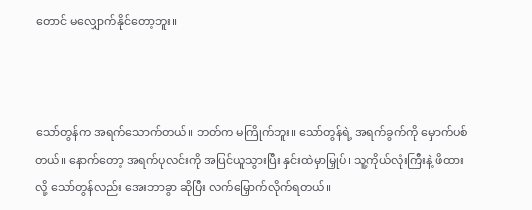တောင် မလျှောက်နိုင်တော့ဘူး။



သော်တွန်က အရက်သောက်တယ်။ ဘတ်က မကြိုက်ဘူး။ သော်တွန်ရဲ့ အရက်ခွက်ကို မှောက်ပစ်တယ်။ နောက်တော့ အရက်ပုလင်းကို အပြင်ယူသွားပြီး နှင်းထဲမှာမြှုပ်၊ သူ့ကိုယ်လုံးကြီးနဲ့ ဖိထားလို့ သော်တွန်လည်း အေးဘာခွာ ဆိုပြီး လက်မြှောက်လိုက်ရတယ်။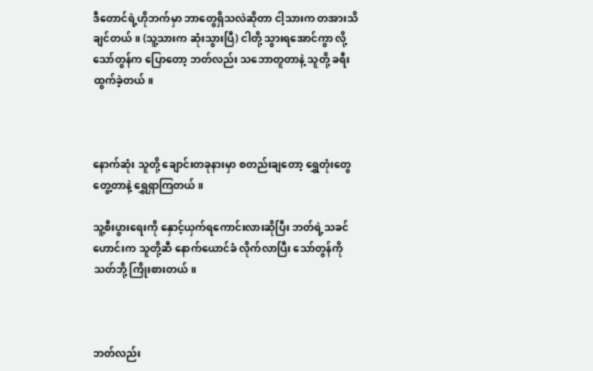ဒီတောင်ရဲ့ဟိုဘက်မှာ ဘာတွေရှိသလဲဆိုတာ ငါ့သားက တအားသိချင်တယ်။ (သူ့သားက ဆုံးသွားပြီ) ငါတို့ သွားရအောင်ကွာ လို့ သော်တွန်က ပြောတော့ ဘတ်လည်း သဘောတူတာနဲ့ သူတို့ ခရီးထွက်ခဲ့တယ်။



နောက်ဆုံး သူတို့ ချောင်းတခုနားမှာ စတည်းချတော့ ရွှေတုံးတွေ တွေ့တာနဲ့ ရွှေရှာကြတယ်။

သူ့စီးပွားရေးကို နှောင့်ယှက်ရကောင်းလားဆိုပြီး ဘတ်ရဲ့သခင်ဟောင်းက သူတို့ဆီ နောက်ယောင်ခံ လိုက်လာပြီး သော်တွန်ကို သတ်ဘို့ ကြိုးစားတယ်။



ဘတ်လည်း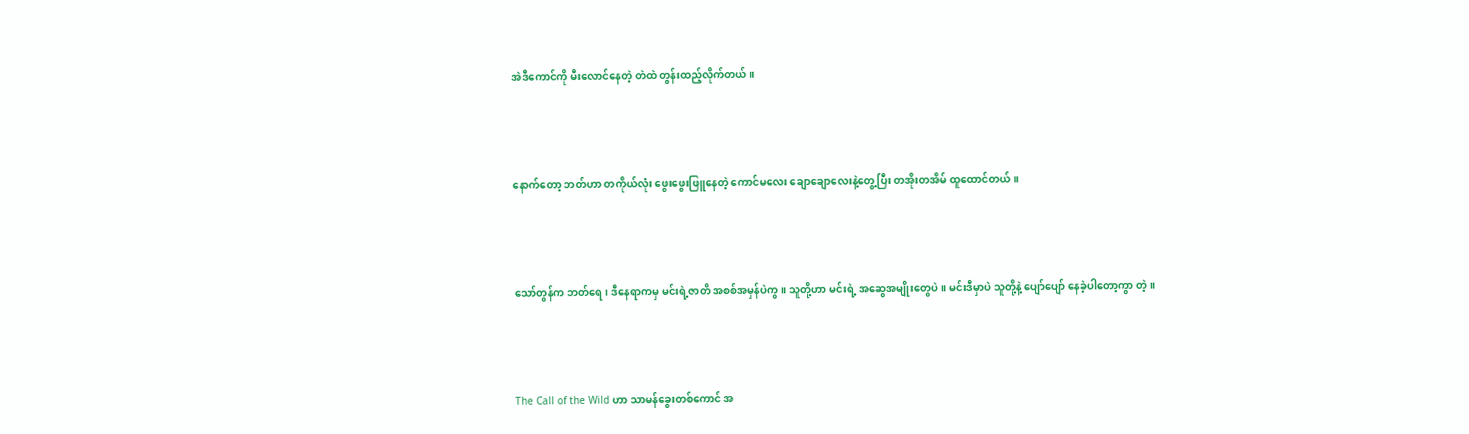အဲဒီကောင်ကို မီးလောင်နေတဲ့ တဲထဲ တွန်းထည့်လိုက်တယ်။



နောက်တော့ ဘတ်ဟာ တကိုယ်လုံး ဖွေးဖွေးဖြူနေတဲ့ ကောင်မလေး ချောချောလေးနဲ့တွေ့ပြီး တအိုးတအိမ် ထူထောင်တယ်။



သော်တွန်က ဘတ်ရေ၊ ဒီနေရာကမှ မင်းရဲ့ဇာတိ အစစ်အမှန်ပဲကွ။ သူတို့ဟာ မင်းရဲ့ အဆွေအမျိုးတွေပဲ။ မင်းဒီမှာပဲ သူတို့နဲ့ ပျော်ပျော် နေခဲ့ပါတော့ကွာ တဲ့။



The Call of the Wild ဟာ သာမန်ခွေးတစ်ကောင် အ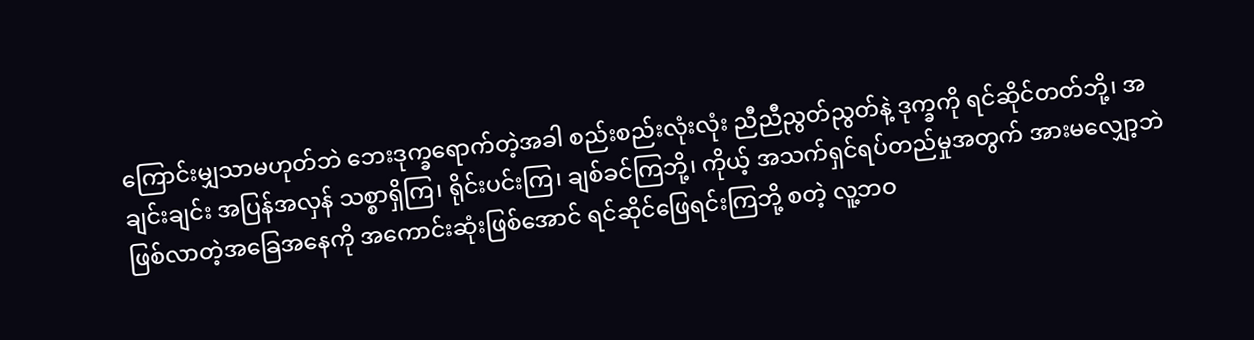ကြောင်းမျှသာမဟုတ်ဘဲ ဘေးဒုက္ခရောက်တဲ့အခါ စည်းစည်းလုံးလုံး ညီညီညွတ်ညွတ်နဲ့ ဒုက္ခကို ရင်ဆိုင်တတ်ဘို့၊ အချင်းချင်း အပြန်အလှန် သစ္စာရှိကြ၊ ရိုင်းပင်းကြ၊ ချစ်ခင်ကြဘို့၊ ကိုယ့် အသက်ရှင်ရပ်တည်မှုအတွက် အားမလျှော့ဘဲ ဖြစ်လာတဲ့အခြေအနေကို အကောင်းဆုံးဖြစ်အောင် ရင်ဆိုင်ဖြေရင်းကြဘို့ စတဲ့ လူ့ဘဝ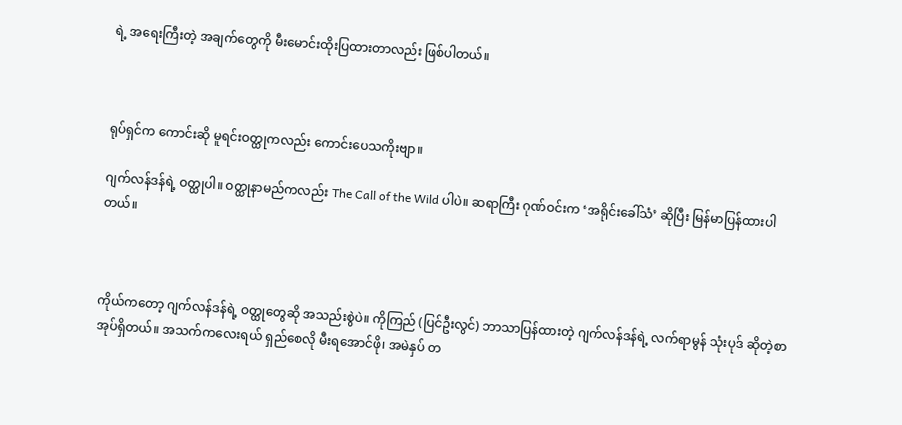ရဲ့ အရေးကြီးတဲ့ အချက်တွေကို မီးမောင်းထိုးပြထားတာလည်း ဖြစ်ပါတယ်။



ရုပ်ရှင်က ကောင်းဆို မူရင်းဝတ္ထုကလည်း ကောင်းပေသကိုးဗျာ။

ဂျက်လန်ဒန်ရဲ့ ဝတ္ထုပါ။ ဝတ္ထုနာမည်ကလည်း The Call of the Wild ပါပဲ။ ဆရာကြီး ဂုဏ်ဝင်းက ‘အရိုင်းခေါ်သံ’ ဆိုပြီး မြန်မာပြန်ထားပါတယ်။



ကိုယ်ကတော့ ဂျက်လန်ဒန်ရဲ့ ဝတ္ထုတွေဆို အသည်းစွဲပဲ။ ကိုကြည် (ပြင်ဦးလွင်) ဘာသာပြန်ထားတဲ့ ဂျက်လန်ဒန်ရဲ့ လက်ရာမွန် သုံးပုဒ် ဆိုတဲ့စာအုပ်ရှိတယ်။ အသက်ကလေးရယ် ရှည်စေလို မီးရအောင်ဖို၊ အမဲနှပ် တ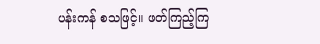ပန်းကန် စသဖြင့်။ ဖတ်ကြည့်ကြ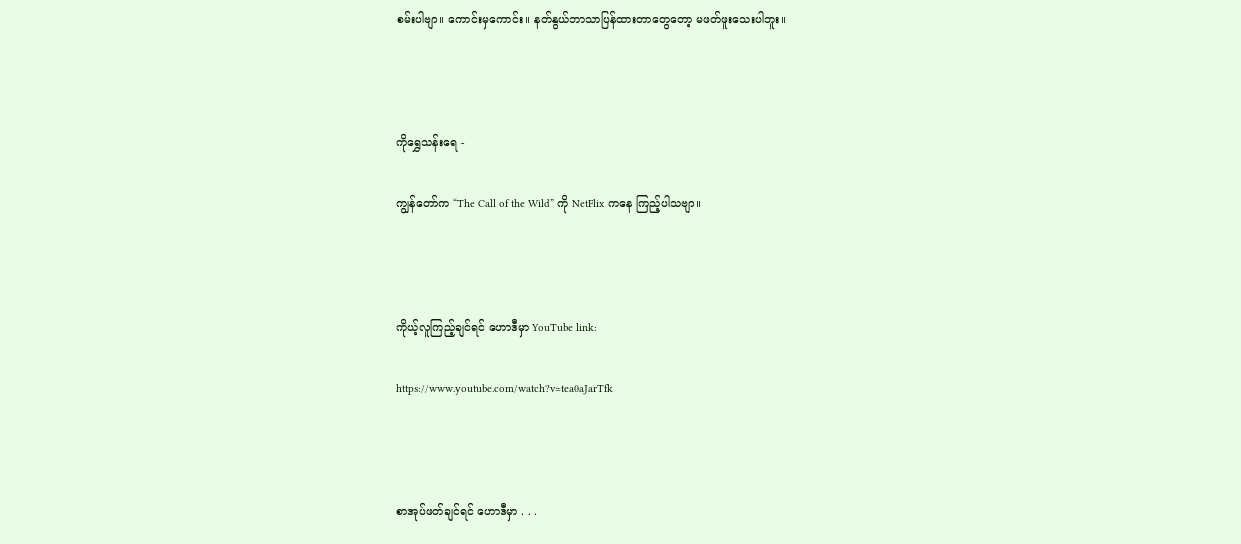စမ်းပါဗျာ။ ကောင်းမှကောင်း။ နတ်နွယ်ဘာသာပြန်ထားတာတွေတော့ မဖတ်ဖူးသေးပါဘူး။



ကိုရွှေသန်းရေ -

ကျွန်တော်က “The Call of the Wild” ကို NetFlix ကနေ ကြည့်ပါသဗျာ။



ကိုယ့်လူကြည့်ချင်ရင် ဟောဒီမှာ YouTube link:

https://www.youtube.com/watch?v=tea0aJarTfk



စာအုပ်ဖတ်ချင်ရင် ဟောဒီမှာ . . .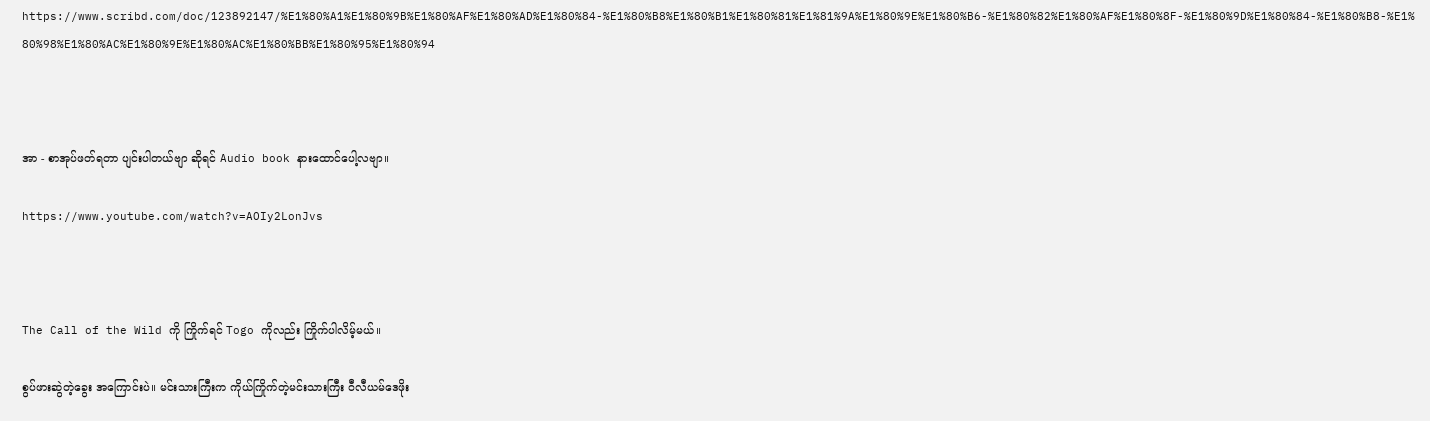https://www.scribd.com/doc/123892147/%E1%80%A1%E1%80%9B%E1%80%AF%E1%80%AD%E1%80%84-%E1%80%B8%E1%80%B1%E1%80%81%E1%81%9A%E1%80%9E%E1%80%B6-%E1%80%82%E1%80%AF%E1%80%8F-%E1%80%9D%E1%80%84-%E1%80%B8-%E1%80%98%E1%80%AC%E1%80%9E%E1%80%AC%E1%80%BB%E1%80%95%E1%80%94



အာ - စာအုပ်ဖတ်ရတာ ပျင်းပါတယ်ဗျာ ဆိုရင် Audio book နားထောင်ပေါ့လဗျာ။

https://www.youtube.com/watch?v=AOIy2LonJvs



The Call of the Wild ကို ကြိုက်ရင် Togo ကိုလည်း ကြိုက်ပါလိမ့်မယ်။

စွပ်ဖားဆွဲတဲ့ခွေး အကြောင်းပဲ။ မင်းသားကြီးက ကိုယ်ကြိုက်တဲ့မင်းသားကြီး ဝီလီယမ်ဒေဖိုး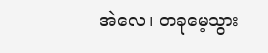အဲလေ၊ တခုမေ့သွား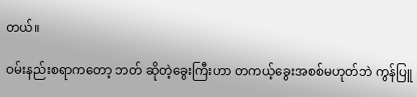တယ်။

ဝမ်းနည်းစရာကတော့ ဘတ် ဆိုတဲ့ခွေးကြီးဟာ တကယ့်ခွေးအစစ်မဟုတ်ဘဲ ကွန်ပြူ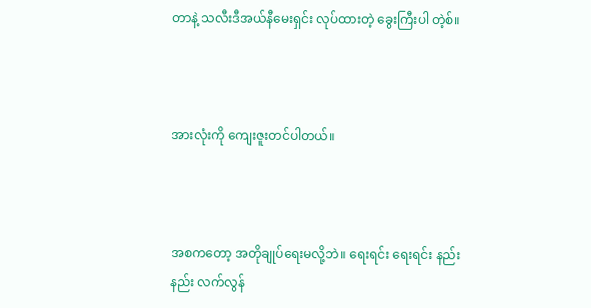တာနဲ့ သလီးဒီအယ်နီမေးရှင်း လုပ်ထားတဲ့ ခွေးကြီးပါ တဲ့စ်။



အားလုံးကို ကျေးဇူးတင်ပါတယ်။



အစကတော့ အတိုချုပ်ရေးမလို့ဘဲ။ ရေးရင်း ရေးရင်း နည်းနည်း လက်လွန်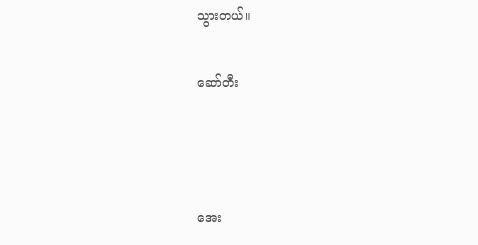သွားတယ်။

ဆော်တီး



အေး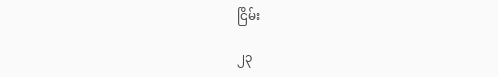ငြိမ်း

၂၃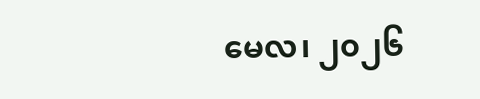မေလ၊ ၂၀၂၆